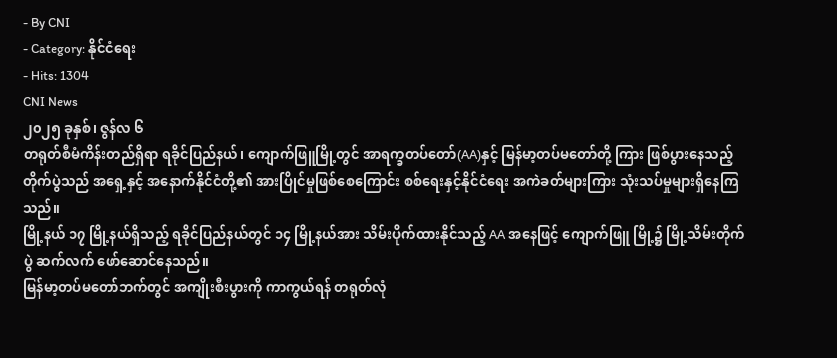- By CNI
- Category: နိုင်ငံရေး
- Hits: 1304
CNI News
၂၀၂၅ ခုနှစ်၊ ဇွန်လ ၆
တရုတ်စီမံကိန်းတည်ရှိရာ ရခိုင်ပြည်နယ်၊ ကျောက်ဖြူမြို့တွင် အာရက္ခတပ်တော်(AA)နှင့် မြန်မာ့တပ်မတော်တို့ ကြား ဖြစ်ပွားနေသည့် တိုက်ပွဲသည် အရှေ့နှင့် အနောက်နိုင်ငံတို့၏ အားပြိုင်မှုဖြစ်စေကြောင်း စစ်ရေးနှင့်နိုင်ငံရေး အကဲခတ်များကြား သုံးသပ်မှုများရှိနေကြသည်။
မြို့နယ် ၁၇ မြို့နယ်ရှိသည့် ရခိုင်ပြည်နယ်တွင် ၁၄ မြို့နယ်အား သိမ်းပိုက်ထားနိုင်သည့် AA အနေဖြင့် ကျောက်ဖြူ မြို့၌ မြို့သိမ်းတိုက်ပွဲ ဆက်လက် ဖော်ဆောင်နေသည်။
မြန်မာ့တပ်မတော်ဘက်တွင် အကျိုးစီးပွားကို ကာကွယ်ရန် တရုတ်လုံ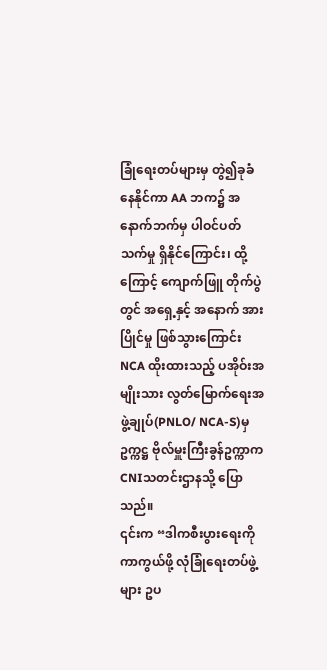ခြုံရေးတပ်များမှ တွဲ၍ခုခံနေနိုင်ကာ AA ဘက၌ အနောက်ဘက်မှ ပါဝင်ပတ်သက်မှု ရှိနိုင်ကြောင်း၊ ထို့ကြောင့် ကျောက်ဖြူ တိုက်ပွဲတွင် အရှေ့နှင့် အနောက် အားပြိုင်မှု ဖြစ်သွားကြောင်း NCA ထိုးထားသည့် ပအိုဝ်းအမျိုးသား လွတ်မြောက်ရေးအဖွဲ့ချုပ်(PNLO/ NCA-S)မှဥက္ကဋ္ဌ ဗိုလ်မှူးကြီးခွန်ဥက္ကာက CNIသတင်းဌာနသို့ ပြောသည်။
၎င်းက “ဒါကစီးပွားရေးကို ကာကွယ်ဖို့ လုံခြုံရေးတပ်ဖွဲ့များ ဥပ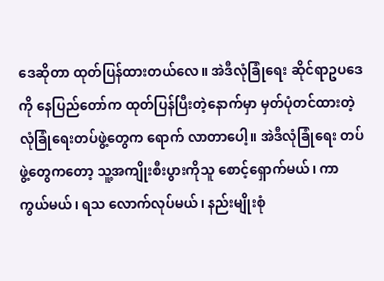ဒေဆိုတာ ထုတ်ပြန်ထားတယ်လေ။ အဲဒီလုံခြုံရေး ဆိုင်ရာဥပဒေကို နေပြည်တော်က ထုတ်ပြန်ပြီးတဲ့နောက်မှာ မှတ်ပုံတင်ထားတဲ့ လုံခြုံရေးတပ်ဖွဲ့တွေက ရောက် လာတာပေါ့။ အဲဒီလုံခြုံရေး တပ်ဖွဲ့တွေကတော့ သူ့အကျိုးစီးပွားကိုသူ စောင့်ရှောက်မယ်၊ ကာကွယ်မယ်၊ ရသ လောက်လုပ်မယ်၊ နည်းမျိုးစုံ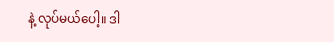နဲ့ လုပ်မယ်ပေါ့။ ဒါ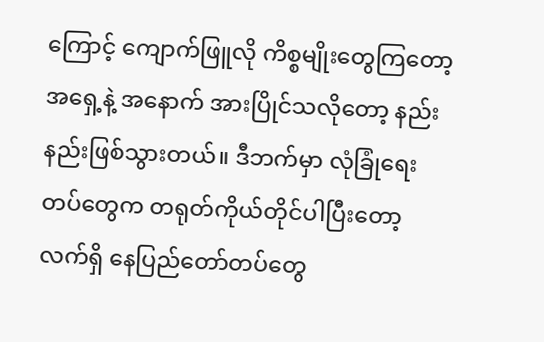ကြောင့် ကျောက်ဖြူလို ကိစ္စမျိုးတွေကြတော့ အရှေ့နဲ့ အနောက် အားပြိုင်သလိုတော့ နည်းနည်းဖြစ်သွားတယ်။ ဒီဘက်မှာ လုံခြုံရေးတပ်တွေက တရုတ်ကိုယ်တိုင်ပါပြီးတော့ လက်ရှိ နေပြည်တော်တပ်တွေ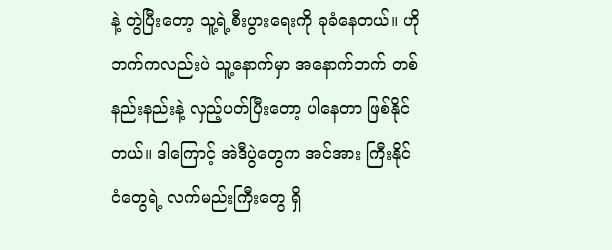နဲ့ တွဲပြီးတော့ သူ့ရဲ့စီးပွားရေးကို ခုခံနေတယ်။ ဟိုဘက်ကလည်းပဲ သူ့နောက်မှာ အနောက်ဘက် တစ်နည်းနည်းနဲ့ လှည့်ပတ်ပြီးတော့ ပါနေတာ ဖြစ်နိုင်တယ်။ ဒါကြောင့် အဲဒီပွဲတွေက အင်အား ကြီးနိုင်ငံတွေရဲ့ လက်မည်းကြီးတွေ ရှိ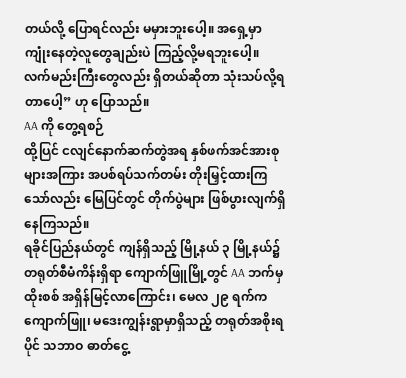တယ်လို့ ပြောရင်လည်း မမှားဘူးပေါ့။ အရှေ့မှာ ကျုံးနေတဲ့လူတွေချည်းပဲ ကြည့်လို့မရဘူးပေါ့။ လက်မည်းကြီးတွေလည်း ရှိတယ်ဆိုတာ သုံးသပ်လို့ရတာပေါ့” ဟု ပြောသည်။
AA ကို တွေ့ရစဉ်
ထို့ပြင် ငလျင်နောက်ဆက်တွဲအရ နှစ်ဖက်အင်အားစုများအကြား အပစ်ရပ်သက်တမ်း တိုးမြှင့်ထားကြသော်လည်း မြေပြင်တွင် တိုက်ပွဲများ ဖြစ်ပွားလျက်ရှိနေကြသည်။
ရခိုင်ပြည်နယ်တွင် ကျန်ရှိသည့် မြို့နယ် ၃ မြို့နယ်၌ တရုတ်စီမံကိန်းရှိရာ ကျောက်ဖြူမြို့တွင် AA ဘက်မှ ထိုးစစ် အရှိန်မြင့်လာကြောင်း၊ မေလ ၂၉ ရက်က ကျောက်ဖြူ၊ မဒေးကျွန်းရွာမှာရှိသည့် တရုတ်အစိုးရပိုင် သဘာဝ ဓာတ်ငွေ့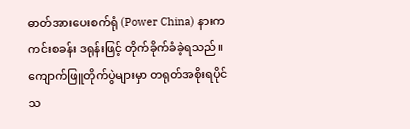ဓာတ်အားပေးစက်ရုံ (Power China) နားက ကင်းစခန်း ဒရုန်းဖြင့် တိုက်ခိုက်ခံခဲ့ရသည်။
ကျောက်ဖြူတိုက်ပွဲများမှာ တရုတ်အစိုးရပိုင် သ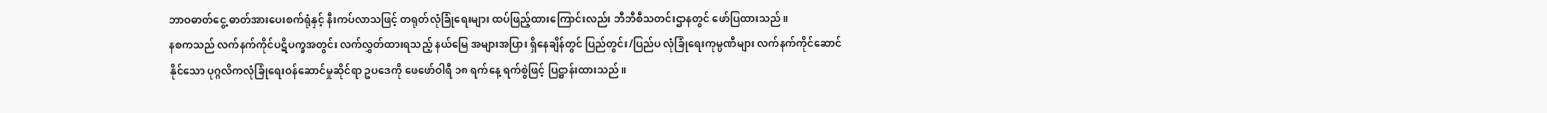ဘာဝဓာတ်ငွေ့ ဓာတ်အားပေးစက်ရုံနှင့် နီးကပ်လာသဖြင့် တရုတ်လုံခြုံရေးများ ထပ်ဖြည့်ထားကြောင်းလည်း ဘီဘီစီသတင်းဌာနတွင် ဖော်ပြထားသည်။
နစကသည် လက်နက်ကိုင်ပဋိပက္ခအတွင်း လက်လွှတ်ထားရသည့် နယ်မြေ အများအပြား ရှိနေချိန်တွင် ပြည်တွင်း/ပြည်ပ လုံခြုံရေးကုမ္ပဏီများ လက်နက်ကိုင်ဆောင်နိုင်သော ပုဂ္ဂလိကလုံခြုံရေးဝန်ဆောင်မှုဆိုင်ရာ ဥပဒေကို ဖေဖော်ဝါရီ ၁၈ ရက်နေ့ ရက်စွဲဖြင့် ပြဋ္ဌာန်းထားသည်။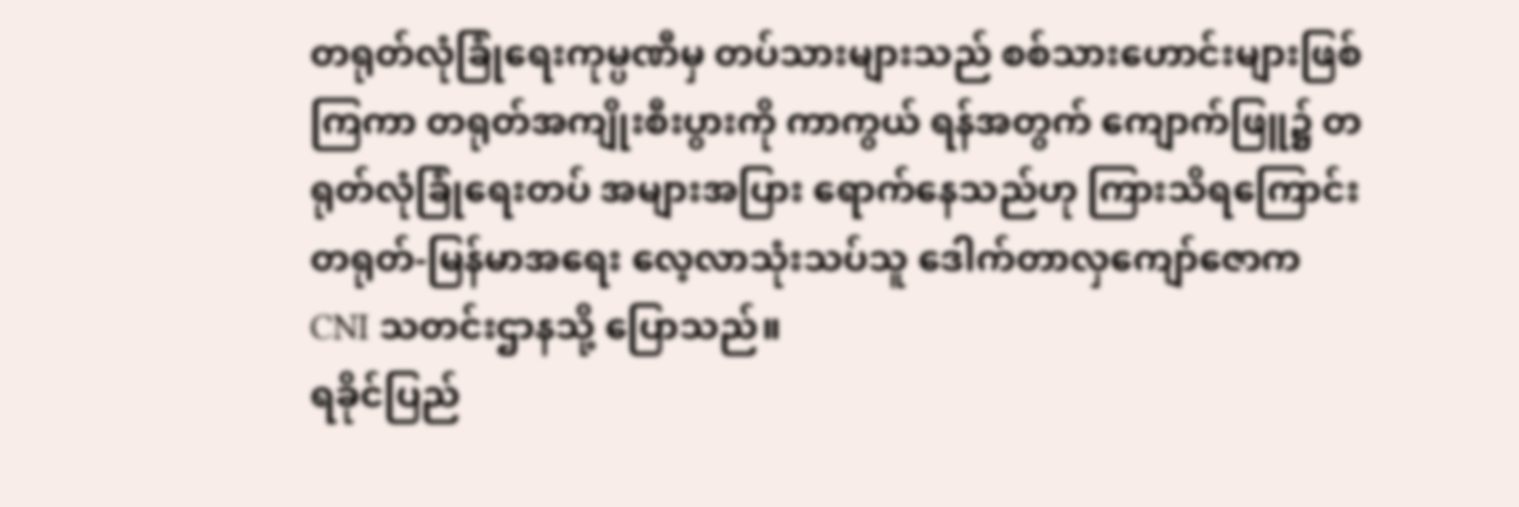တရုတ်လုံခြုံရေးကုမ္ပဏီမှ တပ်သားများသည် စစ်သားဟောင်းများဖြစ်ကြကာ တရုတ်အကျိုးစီးပွားကို ကာကွယ် ရန်အတွက် ကျောက်ဖြူ၌ တရုတ်လုံခြုံရေးတပ် အများအပြား ရောက်နေသည်ဟု ကြားသိရကြောင်း တရုတ်-မြန်မာအရေး လေ့လာသုံးသပ်သူ ဒေါက်တာလှကျော်ဇောက CNI သတင်းဌာနသို့ ပြောသည်။
ရခိုင်ပြည်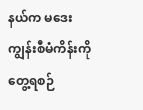နယ်က မဒေးကျွန်းစီမံကိန်းကို တွေ့ရစဉ်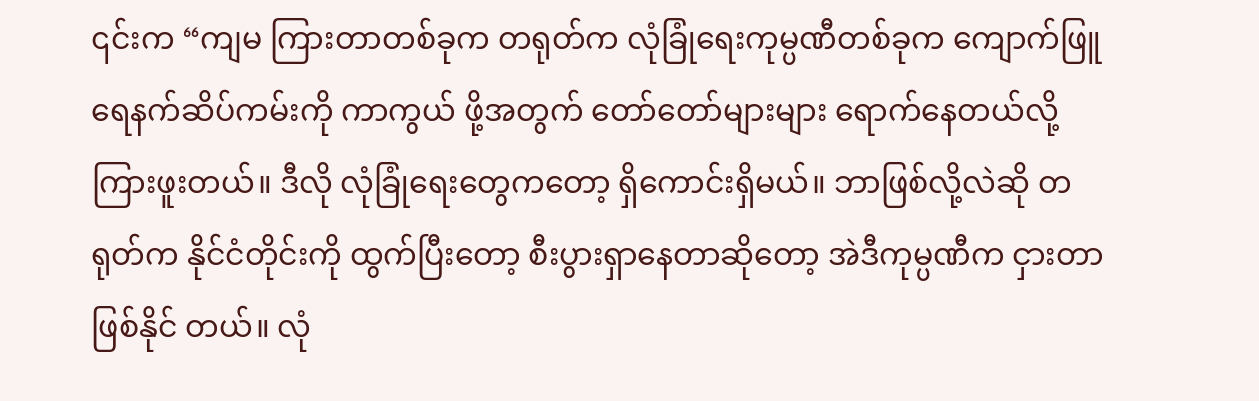၎င်းက “ကျမ ကြားတာတစ်ခုက တရုတ်က လုံခြုံရေးကုမ္ပဏီတစ်ခုက ကျောက်ဖြူရေနက်ဆိပ်ကမ်းကို ကာကွယ် ဖို့အတွက် တော်တော်များများ ရောက်နေတယ်လို့ ကြားဖူးတယ်။ ဒီလို လုံခြုံရေးတွေကတော့ ရှိကောင်းရှိမယ်။ ဘာဖြစ်လို့လဲဆို တရုတ်က နိုင်ငံတိုင်းကို ထွက်ပြီးတော့ စီးပွားရှာနေတာဆိုတော့ အဲဒီကုမ္ပဏီက ငှားတာဖြစ်နိုင် တယ်။ လုံ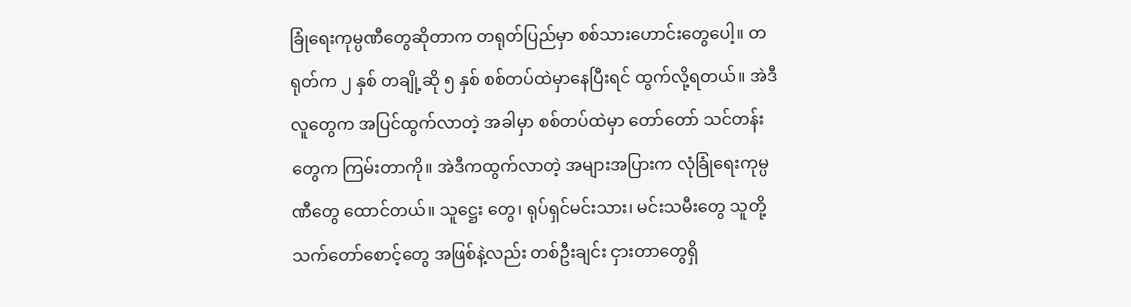ခြုံရေးကုမ္ပဏီတွေဆိုတာက တရုတ်ပြည်မှာ စစ်သားဟောင်းတွေပေါ့။ တရုတ်က ၂ နှစ် တချို့ဆို ၅ နှစ် စစ်တပ်ထဲမှာနေပြီးရင် ထွက်လို့ရတယ်။ အဲဒီလူတွေက အပြင်ထွက်လာတဲ့ အခါမှာ စစ်တပ်ထဲမှာ တော်တော် သင်တန်းတွေက ကြမ်းတာကို။ အဲဒီကထွက်လာတဲ့ အများအပြားက လုံခြုံရေးကုမ္ပဏီတွေ ထောင်တယ်။ သူဋ္ဌေး တွေ၊ ရုပ်ရှင်မင်းသား၊ မင်းသမီးတွေ သူတို့သက်တော်စောင့်တွေ အဖြစ်နဲ့လည်း တစ်ဦးချင်း ငှားတာတွေရှိ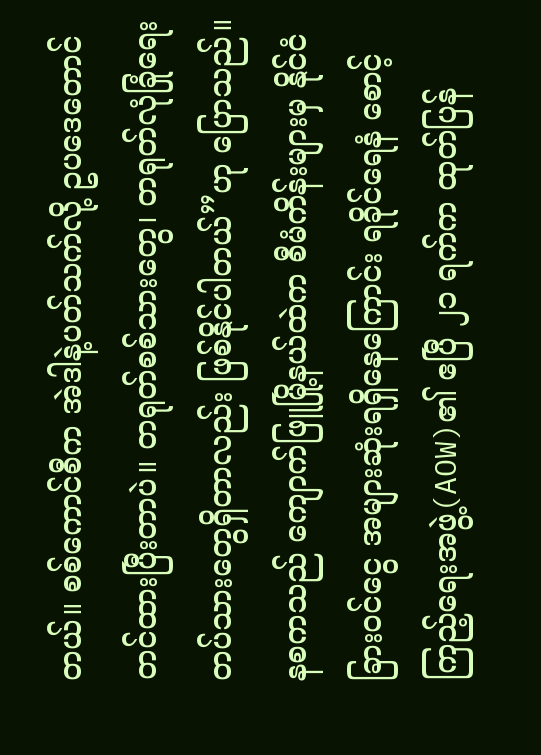တယ်။ စစ်ကောင်စီက အဲဒါနဲ့ပတ်သက်လို့ ဥပဒေတောင် တင်ထားပြီးတာပဲ။ တရုတ်စစ်သားတွေ၊ တရုတ်လုံခြုံရေး တပ်သားတွေရှိတာလည်း ဖြစ်နိုင်ပါတယ်”ဟု ပြောသည်။
နစကသည် ကျောက်ဖြူမြို့နယ်ထဲက စီမံကိန်းများမှ နိုင်ငံခြားဝင်ငွေ အများဆုံးရရှိနေကြောင်း ရခိုင်ရေနံ စောင့်ကြည့်ရေးအဖွဲ့(AOW)၏ ဧပြီ ၂၁ ရက်က ထုတ်ပြန်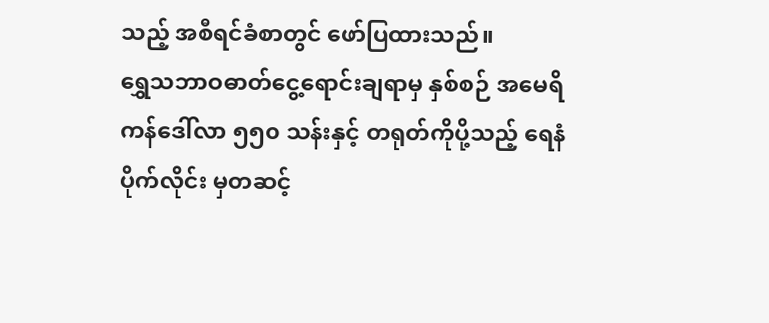သည့် အစီရင်ခံစာတွင် ဖော်ပြထားသည်။
ရွှေသဘာဝဓာတ်ငွေ့ရောင်းချရာမှ နှစ်စဉ် အမေရိကန်ဒေါ်လာ ၅၅၀ သန်းနှင့် တရုတ်ကိုပို့သည့် ရေနံပိုက်လိုင်း မှတဆင့်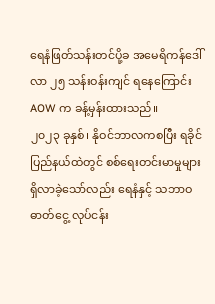ရေနံဖြတ်သန်းတင်ပို့ခ အမေရိကန်ဒေါ်လာ ၂၅ သန်းဝန်းကျင် ရနေကြောင်း AOW က ခန့်မှန်းထားသည်။
၂၀၂၃ ခုနှစ်၊ နိုဝင်ဘာလကစပြီး ရခိုင်ပြည်နယ်ထဲတွင် စစ်ရေးတင်းမာမှုများ ရှိလာခဲ့သော်လည်း ရေနံနှင့် သဘာဝ ဓာတ်ငွေ့ လုပ်ငန်း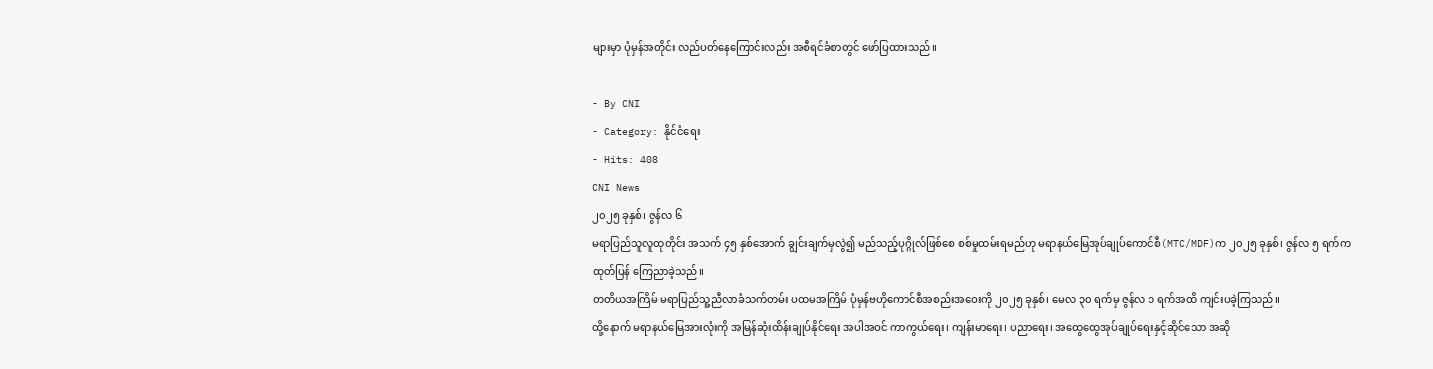များမှာ ပုံမှန်အတိုင်း လည်ပတ်နေကြောင်းလည်း အစီရင်ခံစာတွင် ဖော်ပြထားသည်။

- By CNI
- Category: နိုင်ငံရေး
- Hits: 408
CNI News
၂၀၂၅ ခုနှစ်၊ ဇွန်လ ၆
မရာပြည်သူလူထုတိုင်း အသက် ၄၅ နှစ်အောက် ချွင်းချက်မှလွဲ၍ မည်သည့်ပုဂ္ဂိုလ်ဖြစ်စေ စစ်မှုထမ်းရမည်ဟု မရာနယ်မြေအုပ်ချုပ်ကောင်စီ(MTC/MDF)က ၂၀၂၅ ခုနှစ်၊ ဇွန်လ ၅ ရက်က ထုတ်ပြန် ကြေညာခဲ့သည်။
တတိယအကြိမ် မရာပြည်သူ့ညီလာခံသက်တမ်း ပထမအကြိမ် ပုံမှန်ဗဟိုကောင်စီအစည်းအဝေးကို ၂၀၂၅ ခုနှစ်၊ မေလ ၃၀ ရက်မှ ဇွန်လ ၁ ရက်အထိ ကျင်းပခဲ့ကြသည်။
ထို့နောက် မရာနယ်မြေအားလုံးကို အမြန်ဆုံးထိန်းချုပ်နိုင်ရေး အပါအဝင် ကာကွယ်ရေး၊ ကျန်းမာရေး၊ ပညာရေး၊ အထွေထွေအုပ်ချုပ်ရေးနှင့်ဆိုင်သော အဆို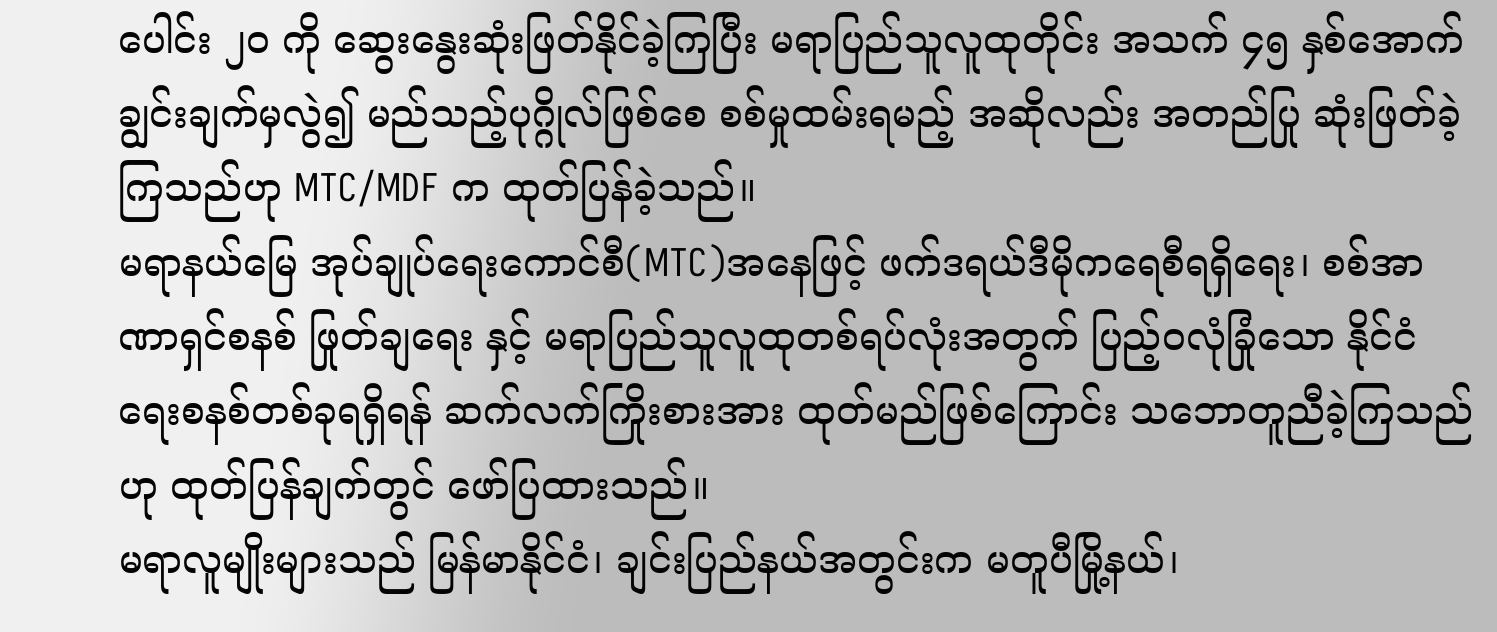ပေါင်း ၂၀ ကို ဆွေးနွေးဆုံးဖြတ်နိုင်ခဲ့ကြပြီး မရာပြည်သူလူထုတိုင်း အသက် ၄၅ နှစ်အောက် ချွင်းချက်မှလွဲ၍ မည်သည့်ပုဂ္ဂိုလ်ဖြစ်စေ စစ်မှုထမ်းရမည့် အဆိုလည်း အတည်ပြု ဆုံးဖြတ်ခဲ့ကြသည်ဟု MTC/MDF က ထုတ်ပြန်ခဲ့သည်။
မရာနယ်မြေ အုပ်ချုပ်ရေးကောင်စီ(MTC)အနေဖြင့် ဖက်ဒရယ်ဒီမိုကရေစီရရှိရေး၊ စစ်အာဏာရှင်စနစ် ဖြုတ်ချရေး နှင့် မရာပြည်သူလူထုတစ်ရပ်လုံးအတွက် ပြည့်ဝလုံခြုံသော နိုင်ငံရေးစနစ်တစ်ခုရရှိရန် ဆက်လက်ကြိုးစားအား ထုတ်မည်ဖြစ်ကြောင်း သဘောတူညီခဲ့ကြသည်ဟု ထုတ်ပြန်ချက်တွင် ဖော်ပြထားသည်။
မရာလူမျိုးများသည် မြန်မာနိုင်ငံ၊ ချင်းပြည်နယ်အတွင်းက မတူပီမြို့နယ်၊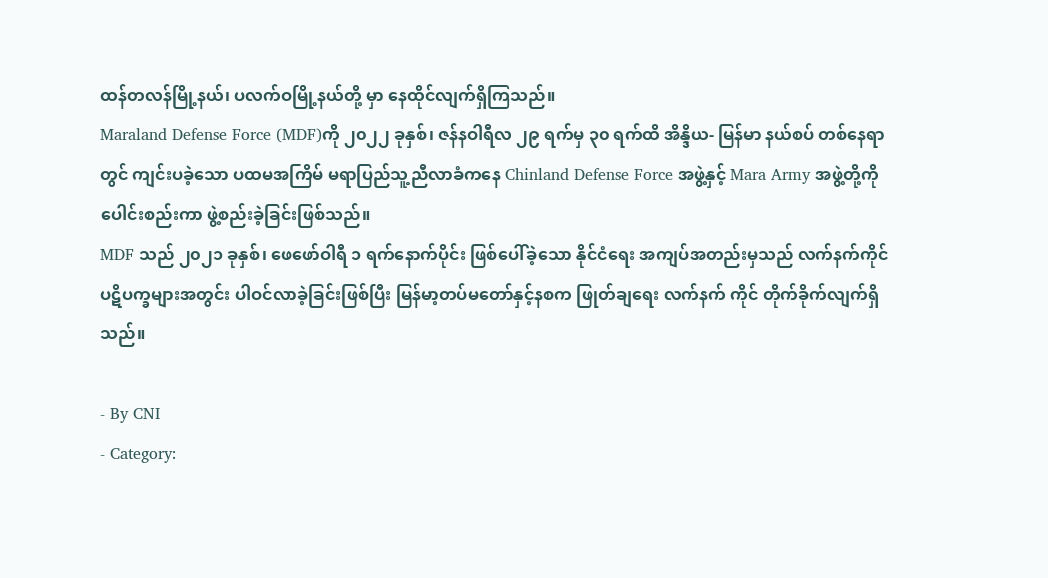ထန်တလန်မြို့နယ်၊ ပလက်ဝမြို့နယ်တို့ မှာ နေထိုင်လျက်ရှိကြသည်။
Maraland Defense Force (MDF)ကို ၂၀၂၂ ခုနှစ်၊ ဇန်နဝါရီလ ၂၉ ရက်မှ ၃၀ ရက်ထိ အိန္ဒိယ- မြန်မာ နယ်စပ် တစ်နေရာတွင် ကျင်းပခဲ့သော ပထမအကြိမ် မရာပြည်သူ့ညီလာခံကနေ Chinland Defense Force အဖွဲ့နှင့် Mara Army အဖွဲ့တို့ကို ပေါင်းစည်းကာ ဖွဲ့စည်းခဲ့ခြင်းဖြစ်သည်။
MDF သည် ၂၀၂၁ ခုနှစ်၊ ဖေဖော်ဝါရီ ၁ ရက်နောက်ပိုင်း ဖြစ်ပေါ်ခဲ့သော နိုင်ငံရေး အကျပ်အတည်းမှသည် လက်နက်ကိုင် ပဋိပက္ခများအတွင်း ပါဝင်လာခဲ့ခြင်းဖြစ်ပြီး မြန်မာ့တပ်မတော်နှင့်နစက ဖြုတ်ချရေး လက်နက် ကိုင် တိုက်ခိုက်လျက်ရှိသည်။

- By CNI
- Category: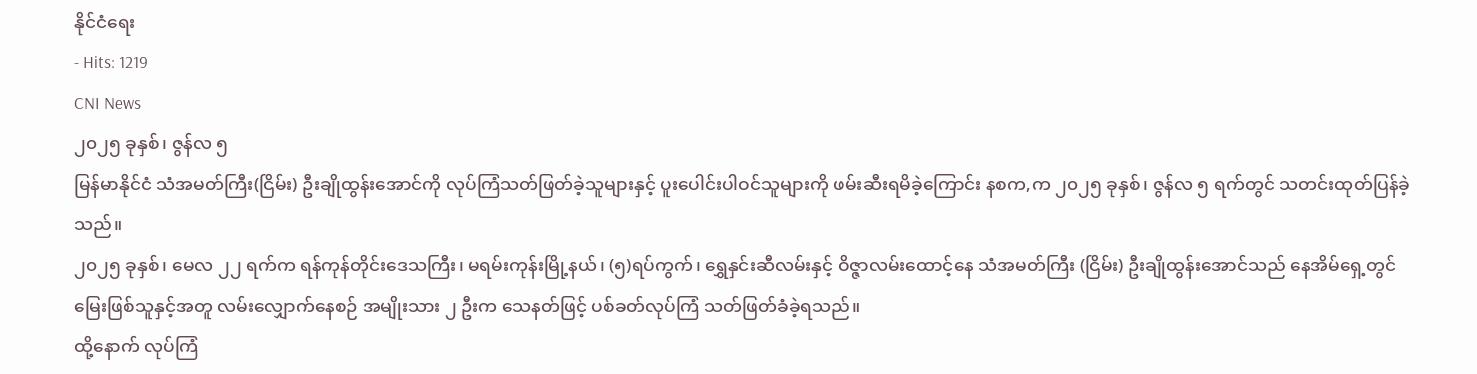နိုင်ငံရေး
- Hits: 1219
CNI News
၂၀၂၅ ခုနှစ်၊ ဇွန်လ ၅
မြန်မာနိုင်ငံ သံအမတ်ကြီး(ငြိမ်း) ဦးချိုထွန်းအောင်ကို လုပ်ကြံသတ်ဖြတ်ခဲ့သူများနှင့် ပူးပေါင်းပါဝင်သူများကို ဖမ်းဆီးရမိခဲ့ကြောင်း နစက,က ၂၀၂၅ ခုနှစ်၊ ဇွန်လ ၅ ရက်တွင် သတင်းထုတ်ပြန်ခဲ့သည်။
၂၀၂၅ ခုနှစ်၊ မေလ ၂၂ ရက်က ရန်ကုန်တိုင်းဒေသကြီး၊ မရမ်းကုန်းမြို့နယ်၊ (၅)ရပ်ကွက်၊ ရွှေနှင်းဆီလမ်းနှင့် ဝိဇ္ဇာလမ်းထောင့်နေ သံအမတ်ကြီး (ငြိမ်း) ဦးချိုထွန်းအောင်သည် နေအိမ်ရှေ့တွင် မြေးဖြစ်သူနှင့်အတူ လမ်းလျှောက်နေစဉ် အမျိုးသား ၂ ဦးက သေနတ်ဖြင့် ပစ်ခတ်လုပ်ကြံ သတ်ဖြတ်ခံခဲ့ရသည်။
ထို့နောက် လုပ်ကြံ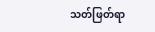သတ်ဖြတ်ရာ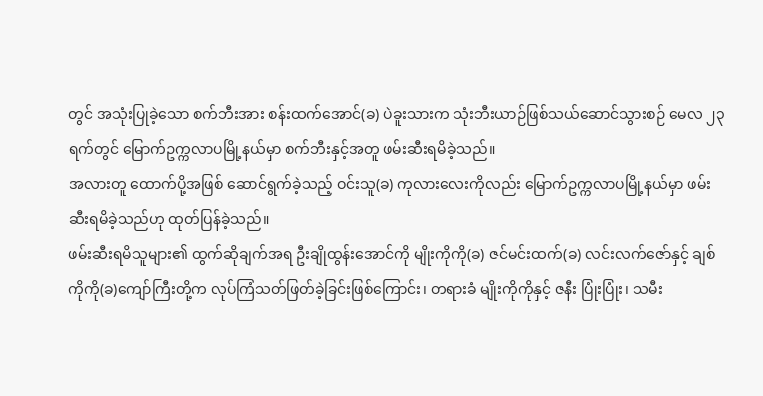တွင် အသုံးပြုခဲ့သော စက်ဘီးအား စန်းထက်အောင်(ခ) ပဲခူးသားက သုံးဘီးယာဉ်ဖြစ်သယ်ဆောင်သွားစဉ် မေလ ၂၃ ရက်တွင် မြောက်ဥက္ကလာပမြို့နယ်မှာ စက်ဘီးနှင့်အတူ ဖမ်းဆီးရမိခဲ့သည်။
အလားတူ ထောက်ပို့အဖြစ် ဆောင်ရွက်ခဲ့သည့် ဝင်းသူ(ခ) ကုလားလေးကိုလည်း မြောက်ဥက္ကလာပမြို့နယ်မှာ ဖမ်းဆီးရမိခဲ့သည်ဟု ထုတ်ပြန်ခဲ့သည်။
ဖမ်းဆီးရမိသူများ၏ ထွက်ဆိုချက်အရ ဦးချိုထွန်းအောင်ကို မျိုးကိုကို(ခ) ဇင်မင်းထက်(ခ) လင်းလက်ဇော်နှင့် ချစ်ကိုကို(ခ)ကျော်ကြီးတို့က လုပ်ကြံသတ်ဖြတ်ခဲ့ခြင်းဖြစ်ကြောင်း၊ တရားခံ မျိုးကိုကိုနှင့် ဇနီး ပြုံးပြုံး၊ သမီး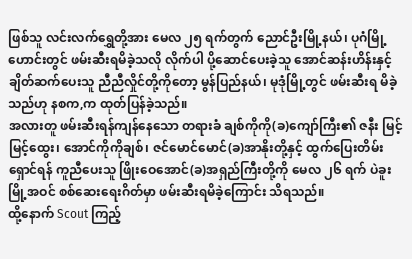ဖြစ်သူ လင်းလက်ရွှေတို့အား မေလ ၂၅ ရက်တွက် ညောင်ဦးမြို့နယ်၊ ပုဂံမြို့ဟောင်းတွင် ဖမ်းဆီးရမိခဲ့သလို လိုက်ပါ ပို့ဆောင်ပေးခဲ့သူ အောင်ဆန်းဟိန်းနှင့် ချိတ်ဆက်ပေးသူ ညီညီလှိုင်တို့ကိုတော့ မွန်ပြည်နယ်၊ မုဒုံမြို့တွင် ဖမ်းဆီးရ မိခဲ့သည်ဟု နစက,က ထုတ်ပြန်ခဲ့သည်။
အလားတူ ဖမ်းဆီးရန်ကျန်နေသော တရားခံ ချစ်ကိုကို(ခ)ကျော်ကြီး၏ ဇနီး မြင့်မြင့်ထွေး၊ အောင်ကိုကိုချစ်၊ ဇင်မောင်မောင်(ခ)အာနိုးတို့နှင့် ထွက်ပြေးတိမ်းရှောင်ရန် ကူညီပေးသူ ဖြိုးဝေအောင်(ခ)အရှည်ကြီးတို့ကို မေလ ၂၆ ရက် ပဲခူးမြို့အဝင် စစ်ဆေးရေးဂိတ်မှာ ဖမ်းဆီးရမိခဲ့ကြောင်း သိရသည်။
ထို့နောက် Scout ကြည့်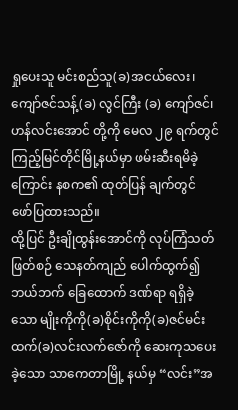ရှုပေးသူ မင်းစည်သူ(ခ)အငယ်လေး၊ ကျော်ဇင်သန့်(ခ) လွင်ကြီး (ခ) ကျော်ဇင်၊ ဟန်လင်းအောင် တို့ကို မေလ ၂၉ ရက်တွင် ကြည့်မြင်တိုင်မြို့နယ်မှာ ဖမ်းဆီးရမိခဲ့ကြောင်း နစက၏ ထုတ်ပြန် ချက်တွင် ဖော်ပြထားသည်။
ထို့ပြင် ဦးချိုထွန်းအောင်ကို လုပ်ကြံသတ်ဖြတ်စဉ် သေနတ်ကျည် ပေါက်ထွက်၍ ဘယ်ဘက် ခြေထောက် ဒဏ်ရာ ရရှိခဲ့သော မျိုးကိုကို(ခ)စိုင်းကိုကို(ခ)ဇင်မင်းထက်(ခ)လင်းလက်ဇော်ကို ဆေးကုသပေးခဲ့သော သာကေတာမြို့ နယ်မှ “လင်း”အ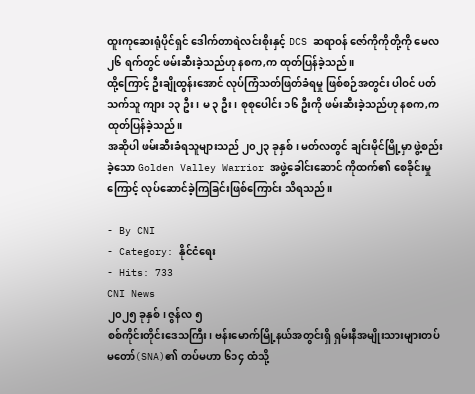ထူးကုဆေးရုံပိုင်ရှင် ဒေါက်တာရဲလင်းစိုးနှင့် DCS ဆရာဝန် ဇော်ကိုကိုတို့ကို မေလ ၂၆ ရက်တွင် ဖမ်းဆီးခဲ့သည်ဟု နစက,က ထုတ်ပြန်ခဲ့သည်။
ထို့ကြောင့် ဦးချိုထွန်းအောင် လုပ်ကြံသတ်ဖြတ်ခံရမှု ဖြစ်စဉ်အတွင်း ပါဝင် ပတ်သက်သူ ကျား ၁၃ ဦး၊ မ ၃ ဦး၊ စုစုပေါင်း ၁၆ ဦးကို ဖမ်းဆီးခဲ့သည်ဟု နစက,က ထုတ်ပြန်ခဲ့သည်။
အဆိုပါ ဖမ်းဆီးခံရသူများသည် ၂၀၂၃ ခုနှစ်၊ မတ်လတွင် ချင်းမိုင်မြို့မှာ ဖွဲ့စည်းခဲ့သော Golden Valley Warrior အဖွဲ့ခေါင်းဆောင် ကိုထက်၏ စေခိုင်းမှုကြောင့် လုပ်ဆောင်ခဲ့ကြခြင်းဖြစ်ကြောင်း သိရသည်။

- By CNI
- Category: နိုင်ငံရေး
- Hits: 733
CNI News
၂၀၂၅ ခုနှစ်၊ ဇွန်လ ၅
စစ်ကိုင်းတိုင်းဒေသကြီး၊ ဗန်းမောက်မြို့နယ်အတွင်းရှိ ရှမ်းနီအမျိုးသားများတပ်မတော်(SNA)၏ တပ်မဟာ ၆၁၄ ထံသို့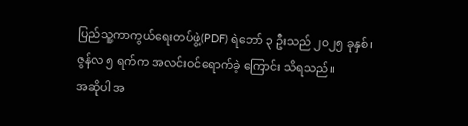ပြည်သူ့ကာကွယ်ရေးတပ်ဖွဲ့(PDF) ရဲဘော် ၃ ဦးသည် ၂၀၂၅ ခုနှစ်၊ ဇွန်လ ၅ ရက်က အလင်းဝင်ရောက်ခဲ့ ကြောင်း သိရသည်။
အဆိုပါ အ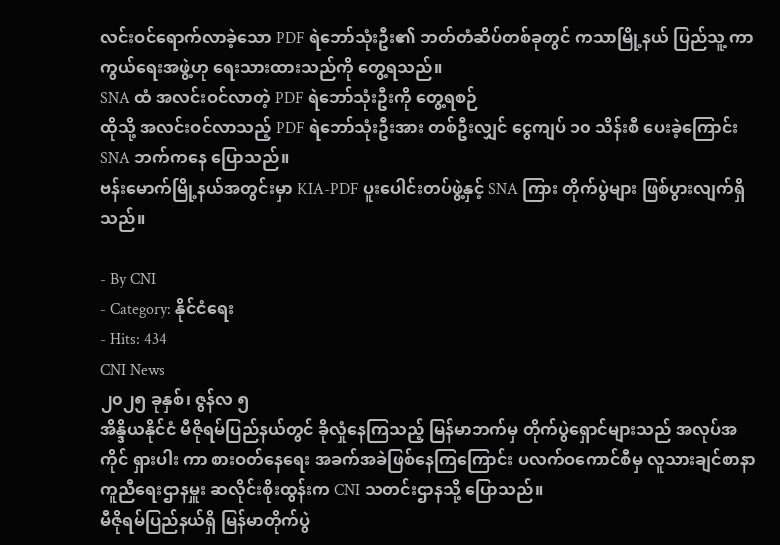လင်းဝင်ရောက်လာခဲ့သော PDF ရဲဘော်သုံးဦး၏ ဘတ်တံဆိပ်တစ်ခုတွင် ကသာမြို့နယ် ပြည်သူ့ ကာကွယ်ရေးအဖွဲ့ဟု ရေးသားထားသည်ကို တွေ့ရသည်။
SNA ထံ အလင်းဝင်လာတဲ့ PDF ရဲဘော်သုံးဦးကို တွေ့ရစဉ်
ထိုသို့ အလင်းဝင်လာသည့် PDF ရဲဘော်သုံးဦးအား တစ်ဦးလျှင် ငွေကျပ် ၁၀ သိန်းစီ ပေးခဲ့ကြောင်း SNA ဘက်ကနေ ပြောသည်။
ဗန်းမောက်မြို့နယ်အတွင်းမှာ KIA-PDF ပူးပေါင်းတပ်ဖွဲ့နှင့် SNA ကြား တိုက်ပွဲများ ဖြစ်ပွားလျက်ရှိသည်။

- By CNI
- Category: နိုင်ငံရေး
- Hits: 434
CNI News
၂၀၂၅ ခုနှစ်၊ ဇွန်လ ၅
အိန္ဒိယနိုင်ငံ မီဇိုရမ်ပြည်နယ်တွင် ခိုလှုံနေကြသည့် မြန်မာဘက်မှ တိုက်ပွဲရှောင်များသည် အလုပ်အကိုင် ရှားပါး ကာ စားဝတ်နေရေး အခက်အခဲဖြစ်နေကြကြောင်း ပလက်ဝကောင်စီမှ လူသားချင်စာနာကူညီရေးဌာနမှူး ဆလိုင်းစိုးထွန်းက CNI သတင်းဌာနသို့ ပြောသည်။
မီဇိုရမ်ပြည်နယ်ရှိ မြန်မာတိုက်ပွဲ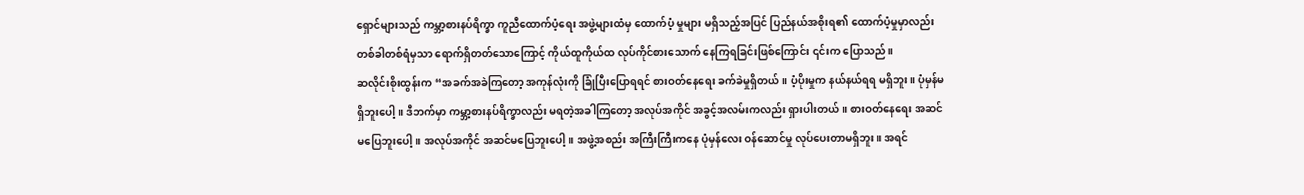ရှောင်များသည် ကမ္ဘာ့စားနပ်ရိက္ခာ ကူညီထောက်ပံ့ရေး အဖွဲ့များထံမှ ထောက်ပံ့ မှုများ မရှိသည့်အပြင် ပြည်နယ်အစိုးရ၏ ထောက်ပံ့မှုမှာလည်း တစ်ခါတစ်ရံမှသာ ရောက်ရှိတတ်သောကြောင့် ကိုယ်ထူကိုယ်ထ လုပ်ကိုင်စားသောက် နေကြရခြင်းဖြစ်ကြောင်း ၎င်းက ပြောသည်။
ဆလိုင်းစိုးထွန်းက “အခက်အခဲကြတော့ အကုန်လုံးကို ခြုံပြီးပြောရရင် စားဝတ်နေရေး ခက်ခဲမှုရှိတယ်။ ပံ့ပိုးမှုက နယ်နယ်ရရ မရှိဘူး။ ပုံမှန်မရှိဘူးပေါ့။ ဒီဘက်မှာ ကမ္ဘာ့စားနပ်ရိက္ခာလည်း မရတဲ့အခါကြတော့ အလုပ်အကိုင် အခွင့်အလမ်းကလည်း ရှားပါးတယ်။ စားဝတ်နေရေး အဆင်မပြေဘူးပေါ့။ အလုပ်အကိုင် အဆင်မပြေဘူးပေါ့။ အဖွဲ့အစည်း အကြီးကြီးကနေ ပုံမှန်လေး ဝန်ဆောင်မှု လုပ်ပေးတာမရှိဘူး။ အရင်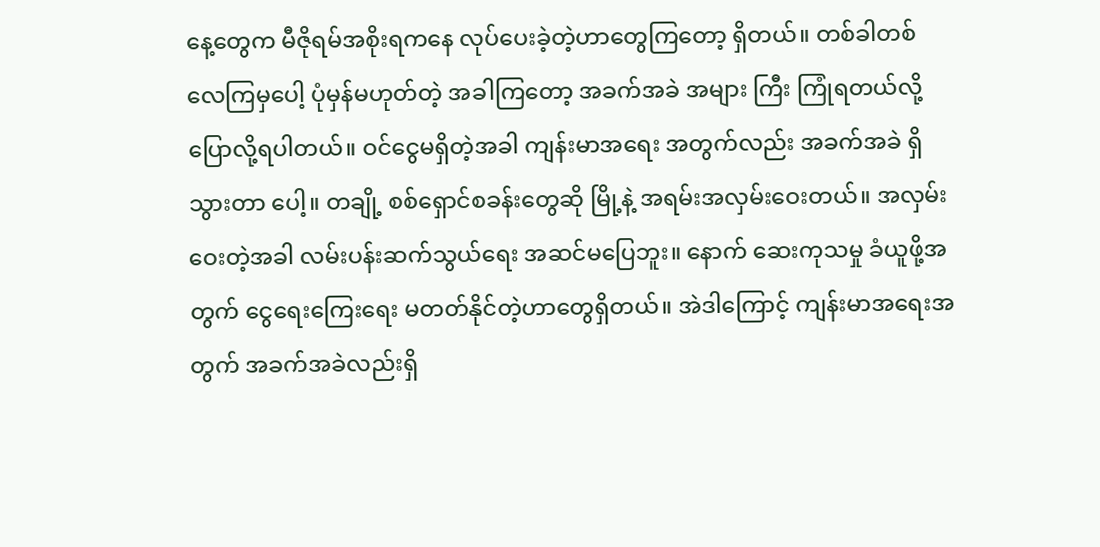နေ့တွေက မီဇိုရမ်အစိုးရကနေ လုပ်ပေးခဲ့တဲ့ဟာတွေကြတော့ ရှိတယ်။ တစ်ခါတစ်လေကြမှပေါ့ ပုံမှန်မဟုတ်တဲ့ အခါကြတော့ အခက်အခဲ အများ ကြီး ကြုံရတယ်လို့ ပြောလို့ရပါတယ်။ ဝင်ငွေမရှိတဲ့အခါ ကျန်းမာအရေး အတွက်လည်း အခက်အခဲ ရှိသွားတာ ပေါ့။ တချို့ စစ်ရှောင်စခန်းတွေဆို မြို့နဲ့ အရမ်းအလှမ်းဝေးတယ်။ အလှမ်းဝေးတဲ့အခါ လမ်းပန်းဆက်သွယ်ရေး အဆင်မပြေဘူး။ နောက် ဆေးကုသမှု ခံယူဖို့အတွက် ငွေရေးကြေးရေး မတတ်နိုင်တဲ့ဟာတွေရှိတယ်။ အဲဒါကြောင့် ကျန်းမာအရေးအတွက် အခက်အခဲလည်းရှိ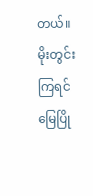တယ်။ မိုးတွင်းကြရင် မြေပြို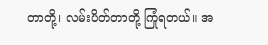တာတို့၊ လမ်းပိတ်တာတို့ ကြုံရတယ်။ အ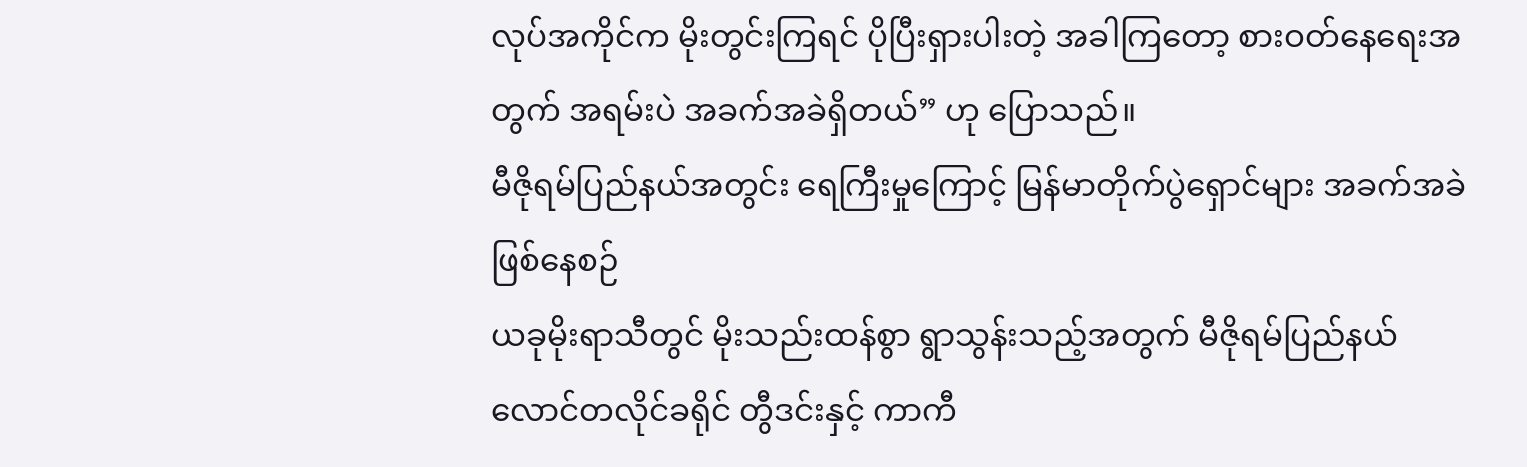လုပ်အကိုင်က မိုးတွင်းကြရင် ပိုပြီးရှားပါးတဲ့ အခါကြတော့ စားဝတ်နေရေးအတွက် အရမ်းပဲ အခက်အခဲရှိတယ်” ဟု ပြောသည်။
မီဇိုရမ်ပြည်နယ်အတွင်း ရေကြီးမှုကြောင့် မြန်မာတိုက်ပွဲရှောင်များ အခက်အခဲဖြစ်နေစဉ်
ယခုမိုးရာသီတွင် မိုးသည်းထန်စွာ ရွာသွန်းသည့်အတွက် မီဇိုရမ်ပြည်နယ် လောင်တလိုင်ခရိုင် တွီဒင်းနှင့် ကာကီ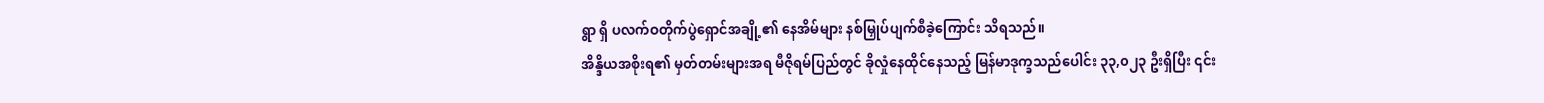ရွာ ရှိ ပလက်ဝတိုက်ပွဲရှောင်အချို့၏ နေအိမ်များ နစ်မြှုပ်ပျက်စီခဲ့ကြောင်း သိရသည်။
အိန္ဒိယအစိုးရ၏ မှတ်တမ်းများအရ မီဇိုရမ်ပြည်တွင် ခိုလှုံနေထိုင်နေသည့် မြန်မာဒုက္ခသည်ပေါင်း ၃၃,၀၂၃ ဦးရှိပြီး ၎င်း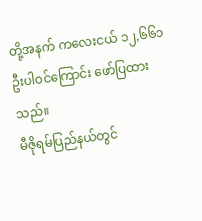တို့အနက် ကလေးငယ် ၁၂,၆၆၁ ဦးပါဝင်ကြောင်း ဖော်ပြထားသည်။
မီဇိုရမ်ပြည်နယ်တွင်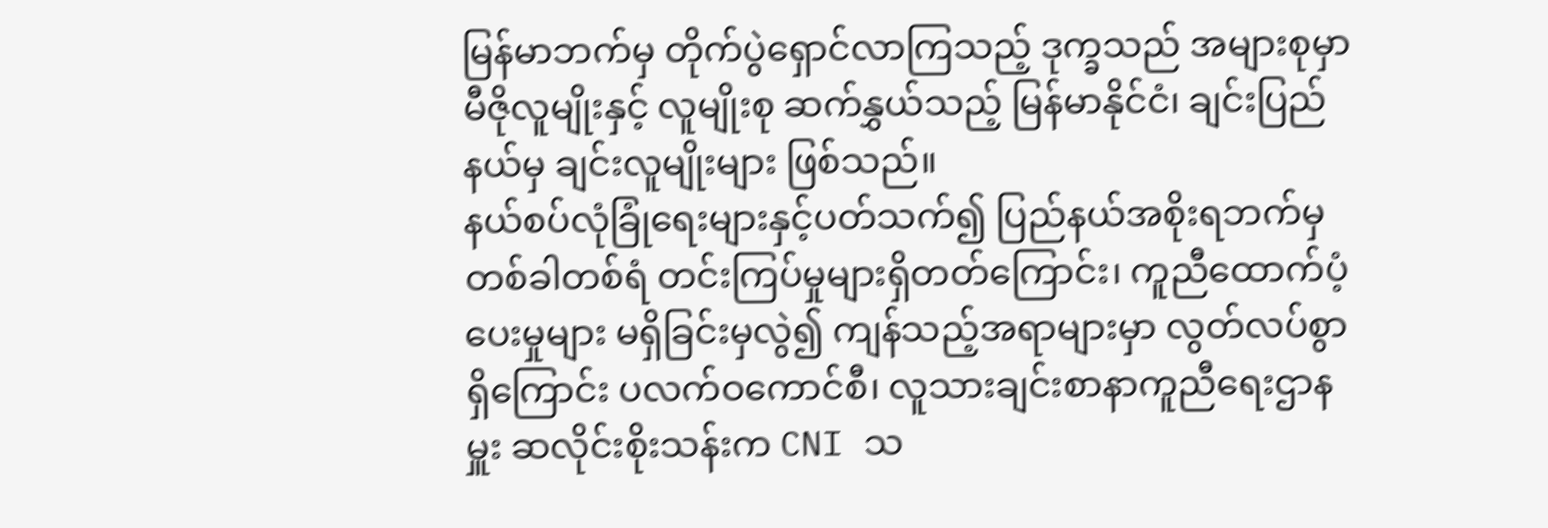မြန်မာဘက်မှ တိုက်ပွဲရှောင်လာကြသည့် ဒုက္ခသည် အများစုမှာ မီဇိုလူမျိုးနှင့် လူမျိုးစု ဆက်နွှယ်သည့် မြန်မာနိုင်ငံ၊ ချင်းပြည်နယ်မှ ချင်းလူမျိုးများ ဖြစ်သည်။
နယ်စပ်လုံခြုံရေးများနှင့်ပတ်သက်၍ ပြည်နယ်အစိုးရဘက်မှ တစ်ခါတစ်ရံ တင်းကြပ်မှုများရှိတတ်ကြောင်း၊ ကူညီထောက်ပံ့ပေးမှုများ မရှိခြင်းမှလွဲ၍ ကျန်သည့်အရာများမှာ လွတ်လပ်စွာရှိကြောင်း ပလက်ဝကောင်စီ၊ လူသားချင်းစာနာကူညီရေးဌာနမှူး ဆလိုင်းစိုးသန်းက CNI သ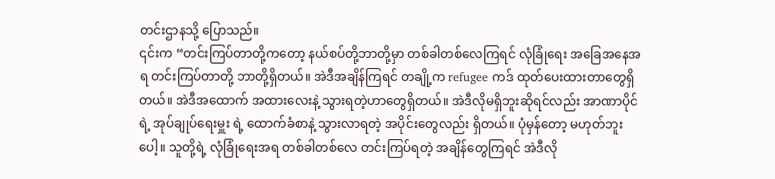တင်းဌာနသို့ ပြောသည်။
၎င်းက “တင်းကြပ်တာတို့ကတော့ နယ်စပ်တို့ဘာတို့မှာ တစ်ခါတစ်လေကြရင် လုံခြုံရေး အခြေအနေအရ တင်းကြပ်တာတို့ ဘာတို့ရှိတယ်။ အဲဒီအချိန်ကြရင် တချို့က refugee ကဒ် ထုတ်ပေးထားတာတွေရှိတယ်။ အဲဒီအထောက် အထားလေးနဲ့ သွားရတဲ့ဟာတွေရှိတယ်။ အဲဒီလိုမရှိဘူးဆိုရင်လည်း အာဏာပိုင်ရဲ့ အုပ်ချုပ်ရေးမှူး ရဲ့ ထောက်ခံစာနဲ့ သွားလာရတဲ့ အပိုင်းတွေလည်း ရှိတယ်။ ပုံမှန်တော့ မဟုတ်ဘူးပေါ့။ သူတို့ရဲ့ လုံခြုံရေးအရ တစ်ခါတစ်လေ တင်းကြပ်ရတဲ့ အချိန်တွေကြရင် အဲဒီလို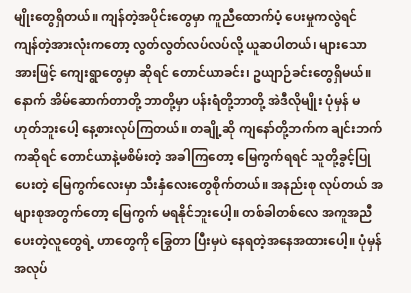မျိုးတွေရှိတယ်။ ကျန်တဲ့အပိုင်းတွေမှာ ကူညီထောက်ပံ့ ပေးမှုကလွဲရင် ကျန်တဲ့အားလုံးကတော့ လွတ်လွတ်လပ်လပ်လို့ ယူဆပါတယ်၊ များသောအားဖြင့် ကျေးရွာတွေမှာ ဆိုရင် တောင်ယာခင်း၊ ဥယျာဉ်ခင်းတွေရှိမယ်။ နောက် အိမ်ဆောက်တာတို့ ဘာတို့မှာ ပန်းရံတို့ဘာတို့ အဲဒီလိုမျိုး ပုံမှန် မဟုတ်ဘူးပေါ့ နေ့စားလုပ်ကြတယ်။ တချို့ဆို ကျနော်တို့ဘက်က ချင်းဘက်ကဆိုရင် တောင်ယာနဲ့မစိမ်းတဲ့ အခါကြတော့ မြေကွက်ရရင် သူတို့ခွင့်ပြုပေးတဲ့ မြေကွက်လေးမှာ သီးနှံလေးတွေစိုက်တယ်။ အနည်းစု လုပ်တယ် အများစုအတွက်တော့ မြေကွက် မရနိုင်ဘူးပေါ့။ တစ်ခါတစ်လေ အကူအညီပေးတဲ့လူတွေရဲ့ ဟာတွေကို ခြွေတာ ပြီးမှပဲ နေရတဲ့အနေအထားပေါ့။ ပုံမှန်အလုပ်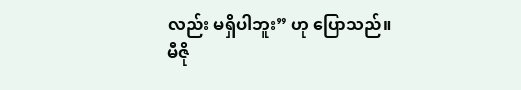လည်း မရှိပါဘူး” ဟု ပြောသည်။
မီဇို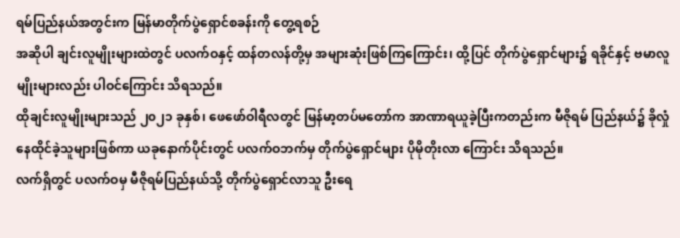ရမ်ပြည်နယ်အတွင်းက မြန်မာတိုက်ပွဲရှောင်စခန်းကို တွေ့ရစဉ်
အဆိုပါ ချင်းလူမျိုးများထဲတွင် ပလက်ဝနှင့် ထန်တလန်တို့မှ အများဆုံးဖြစ်ကြကြောင်း၊ ထို့ပြင် တိုက်ပွဲရှောင်များ၌ ရခိုင်နှင့် ဗမာလူမျိုးများလည်း ပါဝင်ကြောင်း သိရသည်။
ထိုချင်းလူမျိုးများသည် ၂၀၂၁ ခုနှစ်၊ ဖေဖော်ဝါရီလတွင် မြန်မာ့တပ်မတော်က အာဏာရယူခဲ့ပြီးကတည်းက မီဇိုရမ် ပြည်နယ်၌ ခိုလှုံနေထိုင်ခဲ့သူများဖြစ်ကာ ယခုနောက်ပိုင်းတွင် ပလက်ဝဘက်မှ တိုက်ပွဲရှောင်များ ပိုမိုတိုးလာ ကြောင်း သိရသည်။
လက်ရှိတွင် ပလက်ဝမှ မီဇိုရမ်ပြည်နယ်သို့ တိုက်ပွဲရှောင်လာသူ ဦးရေ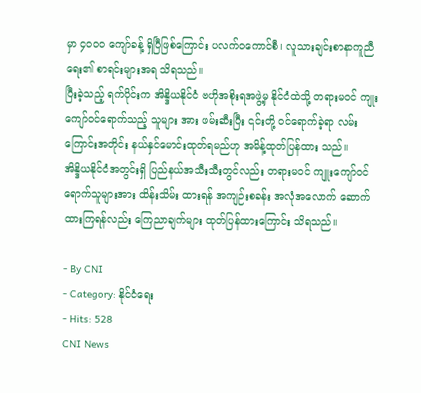မှာ ၄၀၀၀ ကျော်ခန့် ရှိပြီဖြစ်ကြောင်း ပလက်ဝကောင်စီ၊ လူသားချင်းစာနာကူညီရေး၏ စာရင်းများအရ သိရသည်။
ပြီးခဲ့သည့် ရက်ပိုင်းက အိန္ဒိယနိုင်ငံ ဗဟိုအစိုးရအဖွဲ့မှ နိုင်ငံထဲသို့ တရားမဝင် ကျုးကျော်ဝင်ရောက်သည့် သူများ အား ဖမ်းဆီးပြီး ၎င်းတို့ ဝင်ရောက်ခဲ့ရာ လမ်းကြောင်းအတိုင်း နယ်နှင်မောင်းထုတ်ရမည်ဟု အမိန့်ထုတ်ပြန်ထား သည်။
အိန္ဒိယနိုင်ငံအတွင်းရှိ ပြည်နယ်အသီးသီးတွင်လည်း တရားမဝင် ကျူးကျော်ဝင်ရောက်သူများအား ထိန်းသိမ်း ထားရန် အကျဉ်းစခန်း အလုံအလောက် ဆောက်ထားကြရန်လည်း ကြေညာချက်များ ထုတ်ပြန်ထားကြောင်း သိရသည်။

- By CNI
- Category: နိုင်ငံရေး
- Hits: 528
CNI News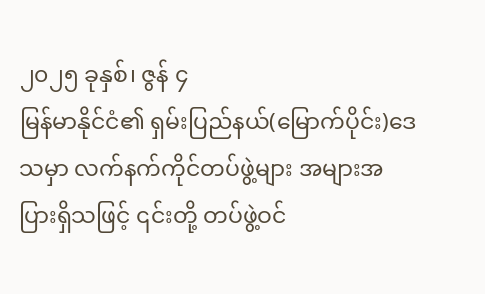၂၀၂၅ ခုနှစ်၊ ဇွန် ၄
မြန်မာနိုင်ငံ၏ ရှမ်းပြည်နယ်(မြောက်ပိုင်း)ဒေသမှာ လက်နက်ကိုင်တပ်ဖွဲ့များ အများအပြားရှိသဖြင့် ၎င်းတို့ တပ်ဖွဲ့ဝင်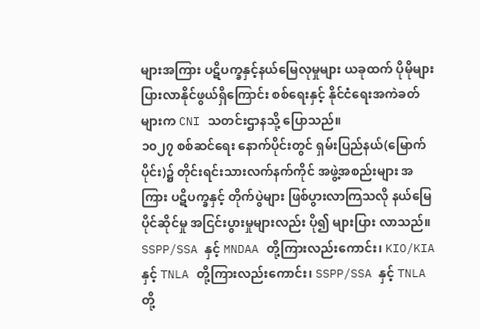များအကြား ပဋိပက္ခနှင့်နယ်မြေလုမှုများ ယခုထက် ပိုမိုများပြားလာနိုင်ဖွယ်ရှိကြောင်း စစ်ရေးနှင့် နိုင်ငံရေးအကဲခတ်များက CNI သတင်းဌာနသို့ ပြောသည်။
၁၀၂၇ စစ်ဆင်ရေး နောက်ပိုင်းတွင် ရှမ်းပြည်နယ်(မြောက်ပိုင်း)၌ တိုင်းရင်းသားလက်နက်ကိုင် အဖွဲ့အစည်းများ အကြား ပဋိပက္ခနှင့် တိုက်ပွဲများ ဖြစ်ပွားလာကြသလို နယ်မြေပိုင်ဆိုင်မှု အငြင်းပွားမှုများလည်း ပို၍ များပြား လာသည်။
SSPP/SSA နှင့် MNDAA တို့ကြားလည်းကောင်း၊ KIO/KIA နှင့် TNLA တို့ကြားလည်းကောင်း၊ SSPP/SSA နှင့် TNLA တို့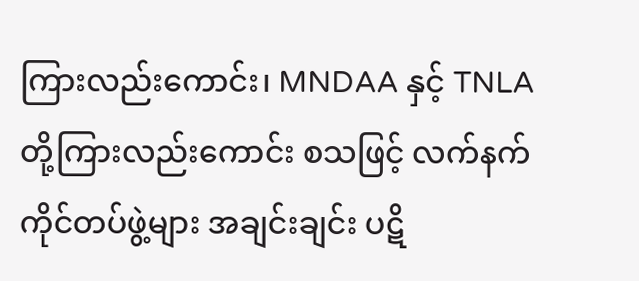ကြားလည်းကောင်း၊ MNDAA နှင့် TNLA တို့ကြားလည်းကောင်း စသဖြင့် လက်နက်ကိုင်တပ်ဖွဲ့များ အချင်းချင်း ပဋိ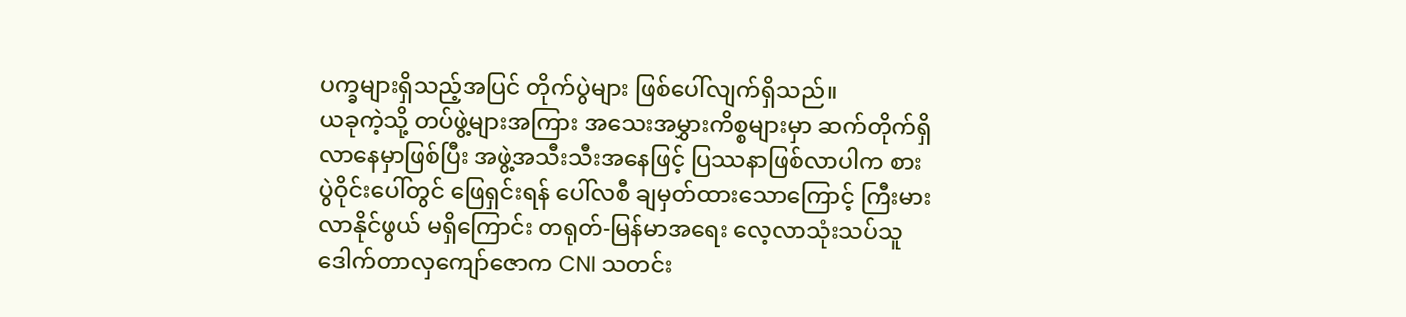ပက္ခများရှိသည့်အပြင် တိုက်ပွဲများ ဖြစ်ပေါ်လျက်ရှိသည်။
ယခုကဲ့သို့ တပ်ဖွဲ့များအကြား အသေးအမွှားကိစ္စများမှာ ဆက်တိုက်ရှိလာနေမှာဖြစ်ပြီး အဖွဲ့အသီးသီးအနေဖြင့် ပြဿနာဖြစ်လာပါက စားပွဲဝိုင်းပေါ်တွင် ဖြေရှင်းရန် ပေါ်လစီ ချမှတ်ထားသောကြောင့် ကြီးမားလာနိုင်ဖွယ် မရှိကြောင်း တရုတ်-မြန်မာအရေး လေ့လာသုံးသပ်သူ ဒေါက်တာလှကျော်ဇောက CNI သတင်း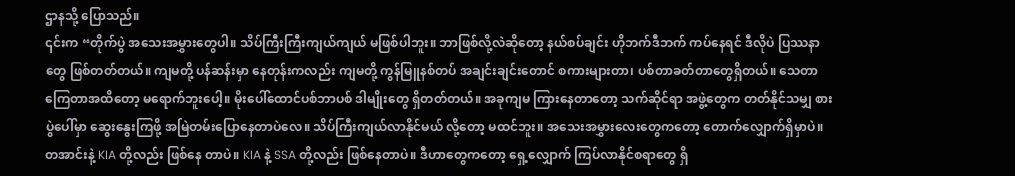ဌာနသို့ ပြောသည်။
၎င်းက “တိုက်ပွဲ အသေးအမွှားတွေပါ။ သိပ်ကြီးကြီးကျယ်ကျယ် မဖြစ်ပါဘူး။ ဘာဖြစ်လို့လဲဆိုတော့ နယ်စပ်ချင်း ဟိုဘက်ဒီဘက် ကပ်နေရင် ဒီလိုပဲ ပြဿနာတွေ ဖြစ်တတ်တယ်။ ကျမတို့ ပန်ဆန်းမှာ နေတုန်းကလည်း ကျမတို့ ကွန်မြူနစ်တပ် အချင်းချင်းတောင် စကားများတာ၊ ပစ်တာခတ်တာတွေရှိတယ်။ သေတာကြေတာအထိတော့ မရောက်ဘူးပေါ့။ မိုးပေါ်ထောင်ပစ်ဘာပစ် ဒါမျိုးတွေ ရှိတတ်တယ်။ အခုကျမ ကြားနေတာတော့ သက်ဆိုင်ရာ အဖွဲ့တွေက တတ်နိုင်သမျှ စားပွဲပေါ်မှာ ဆွေးနွေးကြဖို့ အမြဲတမ်းပြောနေတာပဲလေ။ သိပ်ကြီးကျယ်လာနိုင်မယ် လို့တော့ မထင်ဘူး။ အသေးအမွှားလေးတွေကတော့ တောက်လျှောက်ရှိမှာပဲ။ တအာင်းနဲ့ KIA တို့လည်း ဖြစ်နေ တာပဲ။ KIA နဲ့ SSA တို့လည်း ဖြစ်နေတာပဲ။ ဒီဟာတွေကတော့ ရှေ့လျှောက် ကြပ်လာနိုင်စရာတွေ ရှိ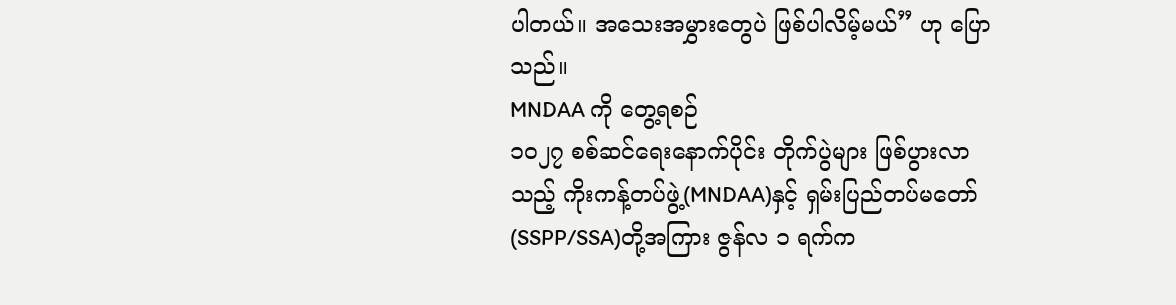ပါတယ်။ အသေးအမွှားတွေပဲ ဖြစ်ပါလိမ့်မယ်” ဟု ပြောသည်။
MNDAA ကို တွေ့ရစဉ်
၁၀၂၇ စစ်ဆင်ရေးနောက်ပိုင်း တိုက်ပွဲများ ဖြစ်ပွားလာသည့် ကိုးကန့်တပ်ဖွဲ့(MNDAA)နှင့် ရှမ်းပြည်တပ်မတော် (SSPP/SSA)တို့အကြား ဇွန်လ ၁ ရက်က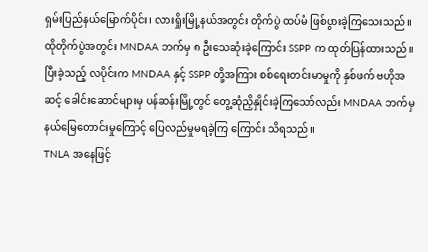ရှမ်းပြည်နယ်မြောက်ပိုင်း၊ လားရှိုးမြို့နယ်အတွင်း တိုက်ပွဲ ထပ်မံ ဖြစ်ပွားခဲ့ကြသေးသည်။
ထိုတိုက်ပွဲအတွင်း MNDAA ဘက်မှ ၈ ဦးသေဆုံးခဲ့ကြောင်း SSPP က ထုတ်ပြန်ထားသည်။
ပြီးခဲ့သည့် လပိုင်းက MNDAA နှင့် SSPP တို့အကြား စစ်ရေးတင်းမာမှုကို နှစ်ဖက် ဗဟိုအဆင့် ခေါင်းဆောင်များမှ ပန်ဆန်းမြို့တွင် တွေ့ဆုံညှိနှိုင်းခဲ့ကြသော်လည်း MNDAA ဘက်မှ နယ်မြေတောင်းမှုကြောင့် ပြေလည်မှုမရခဲ့ကြ ကြောင်း သိရသည်။
TNLA အနေဖြင့်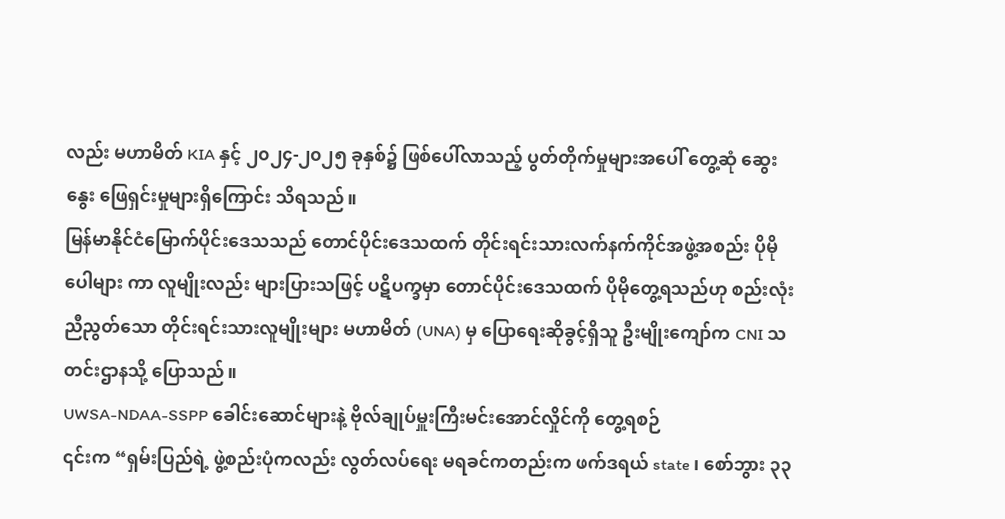လည်း မဟာမိတ် KIA နှင့် ၂၀၂၄-၂၀၂၅ ခုနှစ်၌ ဖြစ်ပေါ်လာသည့် ပွတ်တိုက်မှုများအပေါ် တွေ့ဆုံ ဆွေးနွေး ဖြေရှင်းမှုများရှိကြောင်း သိရသည်။
မြန်မာနိုင်ငံမြောက်ပိုင်းဒေသသည် တောင်ပိုင်းဒေသထက် တိုင်းရင်းသားလက်နက်ကိုင်အဖွဲ့အစည်း ပိုမိုပေါများ ကာ လူမျိုးလည်း များပြားသဖြင့် ပဋိပက္ခမှာ တောင်ပိုင်းဒေသထက် ပိုမိုတွေ့ရသည်ဟု စည်းလုံးညီညွတ်သော တိုင်းရင်းသားလူမျိုးများ မဟာမိတ် (UNA) မှ ပြောရေးဆိုခွင့်ရှိသူ ဦးမျိုးကျော်က CNI သတင်းဌာနသို့ ပြောသည်။
UWSA-NDAA-SSPP ခေါင်းဆောင်များနဲ့ ဗိုလ်ချုပ်မှူးကြီးမင်းအောင်လှိုင်ကို တွေ့ရစဉ်
၎င်းက “ရှမ်းပြည်ရဲ့ ဖွဲ့စည်းပုံကလည်း လွတ်လပ်ရေး မရခင်ကတည်းက ဖက်ဒရယ် state ၊ စော်ဘွား ၃၃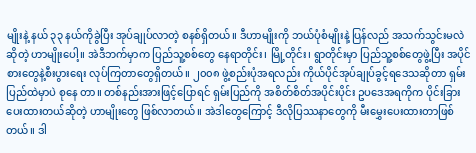မျိုးနဲ့ နယ် ၃၃ နယ်ကိုခွဲပြီး အုပ်ချုပ်လာတဲ့ စနစ်ရှိတယ်။ ဒီဟာမျိုးကို ဘယ်ပုံစံမျိုးနဲ့ ပြန်လည် အသက်သွင်းမလဲ ဆိုတဲ့ ဟာမျိုးပေါ့။ အဲဒီဘက်မှာက ပြည်သူ့စစ်တွေ နေရာတိုင်း၊ မြို့တိုင်း၊ ရွာတိုင်းမှာ ပြည်သူ့စစ်တွေဖွဲ့ပြီး အပိုင်စားတွေနဲ့စီးပွားရေး လုပ်ကြတာတွေရှိတယ်။ ၂၀၀၈ ဖွဲ့စည်းပုံအရလည်း ကိုယ်ပိုင်အုပ်ချုပ်ခွင့်ရဒေသဆိုတာ ရှမ်းပြည်ထဲမှာပဲ စုနေ တာ။ တစ်နည်းအားဖြင့်ပြောရင် ရှမ်းပြည်ကို အစိတ်စိတ်အပိုင်းပိုင်း ဥပဒေအရကိုက ပိုင်းခြားပေးထားတယ်ဆိုတဲ့ ဟာမျိုးတွေ ဖြစ်လာတယ်။ အဲဒါတွေကြောင့် ဒီလိုပြဿနာတွေကို မီးမွှေးပေးထားတာဖြစ်တယ်။ ဒါ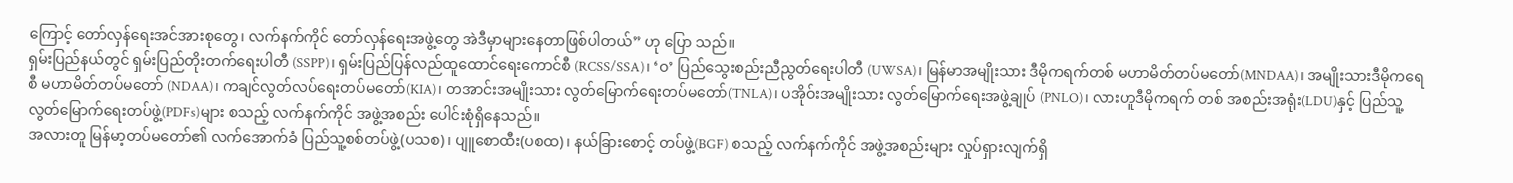ကြောင့် တော်လှန်ရေးအင်အားစုတွေ၊ လက်နက်ကိုင် တော်လှန်ရေးအဖွဲ့တွေ အဲဒီမှာများနေတာဖြစ်ပါတယ်” ဟု ပြော သည်။
ရှမ်းပြည်နယ်တွင် ရှမ်းပြည်တိုးတက်ရေးပါတီ (SSPP)၊ ရှမ်းပြည်ပြန်လည်ထူထောင်ရေးကောင်စီ (RCSS/SSA)၊ ‘ဝ’ ပြည်သွေးစည်းညီညွတ်ရေးပါတီ (UWSA)၊ မြန်မာအမျိုးသား ဒီမိုကရက်တစ် မဟာမိတ်တပ်မတော်(MNDAA)၊ အမျိုးသားဒီမိုကရေစီ မဟာမိတ်တပ်မတော် (NDAA)၊ ကချင်လွတ်လပ်ရေးတပ်မတော်(KIA)၊ တအာင်းအမျိုးသား လွတ်မြောက်ရေးတပ်မတော်(TNLA)၊ ပအိုဝ်းအမျိုးသား လွတ်မြောက်ရေးအဖွဲ့ချုပ် (PNLO)၊ လားဟူဒီမိုကရက် တစ် အစည်းအရုံး(LDU)နှင့် ပြည်သူ့လွတ်မြောက်ရေးတပ်ဖွဲ့(PDFs)များ စသည့် လက်နက်ကိုင် အဖွဲ့အစည်း ပေါင်းစုံရှိနေသည်။
အလားတူ မြန်မာ့တပ်မတော်၏ လက်အောက်ခံ ပြည်သူ့စစ်တပ်ဖွဲ့(ပသစ)၊ ပျူစောထီး(ပစထ)၊ နယ်ခြားစောင့် တပ်ဖွဲ့(BGF) စသည့် လက်နက်ကိုင် အဖွဲ့အစည်းများ လှုပ်ရှားလျက်ရှိ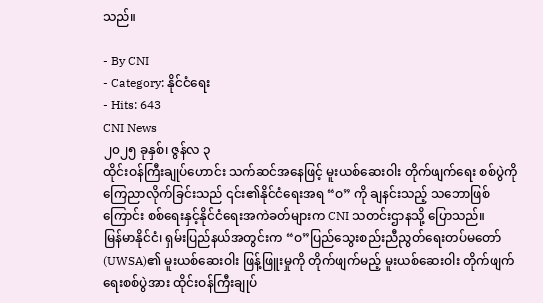သည်။

- By CNI
- Category: နိုင်ငံရေး
- Hits: 643
CNI News
၂၀၂၅ ခုနှစ်၊ ဇွန်လ ၃
ထိုင်းဝန်ကြီးချုပ်ဟောင်း သက်ဆင်အနေဖြင့် မူးယစ်ဆေးဝါး တိုက်ဖျက်ရေး စစ်ပွဲကို ကြေညာလိုက်ခြင်းသည် ၎င်း၏နိုင်ငံရေးအရ “ဝ” ကို ချနင်းသည့် သဘောဖြစ်ကြောင်း စစ်ရေးနှင့်နိုင်ငံရေးအကဲခတ်များက CNI သတင်းဌာနသို့ ပြောသည်။
မြန်မာနိုင်ငံ၊ ရှမ်းပြည်နယ်အတွင်းက “ဝ”ပြည်သွေးစည်းညီညွတ်ရေးတပ်မတော်(UWSA)၏ မူးယစ်ဆေးဝါး ဖြန့်ဖြူးမှုကို တိုက်ဖျက်မည့် မူးယစ်ဆေးဝါး တိုက်ဖျက်ရေးစစ်ပွဲအား ထိုင်းဝန်ကြီးချုပ်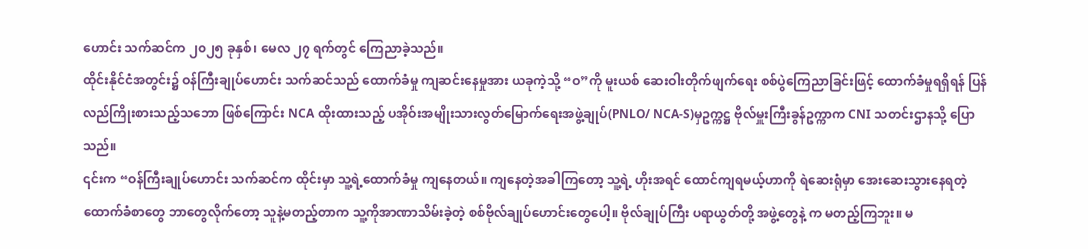ဟောင်း သက်ဆင်က ၂၀၂၅ ခုနှစ်၊ မေလ ၂၇ ရက်တွင် ကြေညာခဲ့သည်။
ထိုင်းနိုင်ငံအတွင်း၌ ဝန်ကြီးချုပ်ဟောင်း သက်ဆင်သည် ထောက်ခံမှု ကျဆင်းနေမှုအား ယခုကဲ့သို့ “ဝ”ကို မူးယစ် ဆေးဝါးတိုက်ဖျက်ရေး စစ်ပွဲကြေညာခြင်းဖြင့် ထောက်ခံမှုရရှိရန် ပြန်လည်ကြိုးစားသည့်သဘော ဖြစ်ကြောင်း NCA ထိုးထားသည့် ပအိုဝ်းအမျိုးသားလွတ်မြောက်ရေးအဖွဲ့ချုပ်(PNLO/ NCA-S)မှဥက္ကဋ္ဌ ဗိုလ်မှူးကြီးခွန်ဥက္ကာက CNI သတင်းဌာနသို့ ပြောသည်။
၎င်းက “ဝန်ကြီးချုပ်ဟောင်း သက်ဆင်က ထိုင်းမှာ သူ့ရဲ့ထောက်ခံမှု ကျနေတယ်။ ကျနေတဲ့အခါကြတော့ သူ့ရဲ့ ဟိုးအရင် ထောင်ကျရမယ့်ဟာကို ရဲဆေးရုံမှာ အေးဆေးသွားနေရတဲ့ ထောက်ခံစာတွေ ဘာတွေလိုက်တော့ သူနဲ့မတည့်တာက သူ့ကိုအာဏာသိမ်းခဲ့တဲ့ စစ်ဗိုလ်ချုပ်ဟောင်းတွေပေါ့။ ဗိုလ်ချုပ်ကြီး ပရာယွတ်တို့ အဖွဲ့တွေနဲ့ က မတည့်ကြဘူး။ မ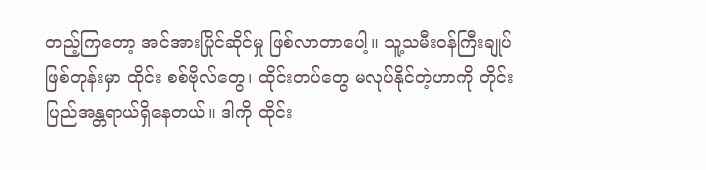တည့်ကြတော့ အင်အားပြိုင်ဆိုင်မှု ဖြစ်လာတာပေါ့။ သူ့သမီးဝန်ကြီးချုပ် ဖြစ်တုန်းမှာ ထိုင်း စစ်ဗိုလ်တွေ၊ ထိုင်းတပ်တွေ မလုပ်နိုင်တဲ့ဟာကို တိုင်းပြည်အန္တရာယ်ရှိနေတယ်။ ဒါကို ထိုင်း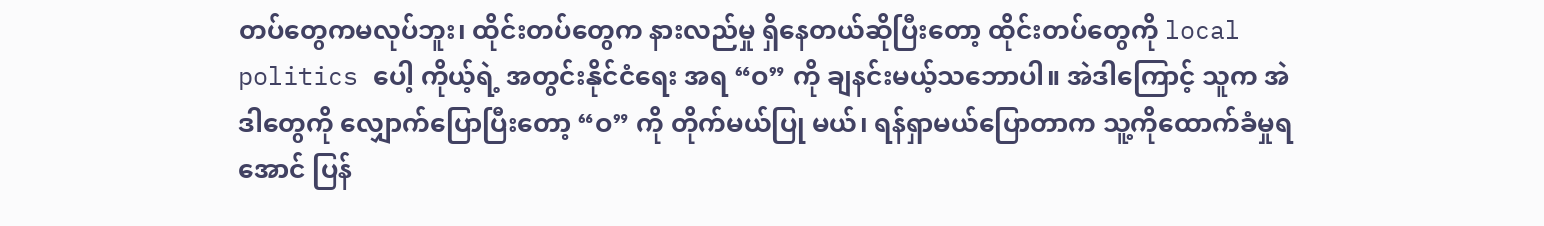တပ်တွေကမလုပ်ဘူး၊ ထိုင်းတပ်တွေက နားလည်မှု ရှိနေတယ်ဆိုပြီးတော့ ထိုင်းတပ်တွေကို local politics ပေါ့ ကိုယ့်ရဲ့ အတွင်းနိုင်ငံရေး အရ “ဝ” ကို ချနင်းမယ့်သဘောပါ။ အဲဒါကြောင့် သူက အဲဒါတွေကို လျှောက်ပြောပြီးတော့ “ဝ” ကို တိုက်မယ်ပြု မယ်၊ ရန်ရှာမယ်ပြောတာက သူ့ကိုထောက်ခံမှုရအောင် ပြန်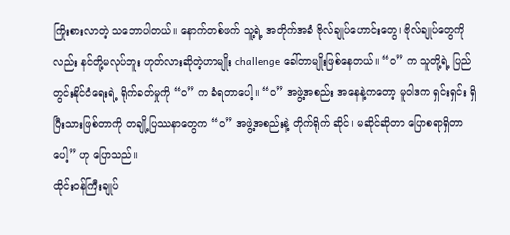ကြိုးစားလာတဲ့ သဘောပါတယ်။ နောက်တစ်ဖက် သူ့ရဲ့ အတိုက်အခံ ဗိုလ်ချုပ်ဟောင်းတွေ၊ ဗိုလ်ချုပ်တွေကိုလည်း နင်တို့မလုပ်ဘူး ဟုတ်လားဆိုတဲ့ဟာမျိုး challenge ခေါ်တာမျိုးဖြစ်နေတယ်။ “ဝ” က သူတို့ရဲ့ ပြည်တွင်းနိုင်ငံရေးရဲ့ ရိုက်ခတ်မှုကို “ဝ” က ခံရတာပေါ့။ “ဝ” အဖွဲ့အစည်း အနေနဲ့ကတော့ မူဝါဒက ရှင်းရှင်း ရှိပြီးသားဖြစ်တာကို တချို့ပြဿနာတွေက “ဝ” အဖွဲ့အစည်းနဲ့ တိုက်ရိုက် ဆိုင်၊ မဆိုင်ဆိုတာ ပြောစရာရှိတာပေါ့” ဟု ပြောသည်။
ထိုင်းဝန်ကြီးချုပ်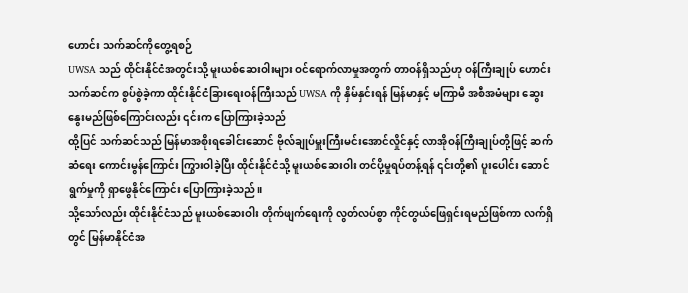ဟောင်း သက်ဆင်ကိုတွေ့ရစဉ်
UWSA သည် ထိုင်းနိုင်ငံအတွင်းသို့ မူးယစ်ဆေးဝါးများ ဝင်ရောက်လာမှုအတွက် တာဝန်ရှိသည်ဟု ဝန်ကြီးချုပ် ဟောင်း သက်ဆင်က စွပ်စွဲခဲ့ကာ ထိုင်းနိုင်ငံခြားရေးဝန်ကြီးသည် UWSA ကို နှိမ်နှင်းရန် မြန်မာနှင့် မကြာမီ အစီအမံများ ဆွေးနွေးမည်ဖြစ်ကြောင်းလည်း ၎င်းက ပြောကြားခဲ့သည်
ထို့ပြင် သက်ဆင်သည် မြန်မာအစိုးရခေါင်းဆောင် ဗိုလ်ချုပ်မှူးကြီးမင်းအောင်လှိုင်နှင့် လာအိုဝန်ကြီးချုပ်တို့ဖြင့် ဆက်ဆံရေး ကောင်းမွန်ကြောင်း ကြွားဝါခဲ့ပြီး ထိုင်းနိုင်ငံသို့ မူးယစ်ဆေးဝါး တင်ပို့မှုရပ်တန့်ရန် ၎င်းတို့၏ ပူးပေါင်း ဆောင်ရွက်မှုကို ရှာဖွေနိုင်ကြောင်း ပြောကြားခဲ့သည်။
သို့သော်လည်း ထိုင်းနိုင်ငံသည် မူးယစ်ဆေးဝါး တိုက်ဖျက်ရေးကို လွတ်လပ်စွာ ကိုင်တွယ်ဖြေရှင်းရမည်ဖြစ်ကာ လက်ရှိတွင် မြန်မာနိုင်ငံအ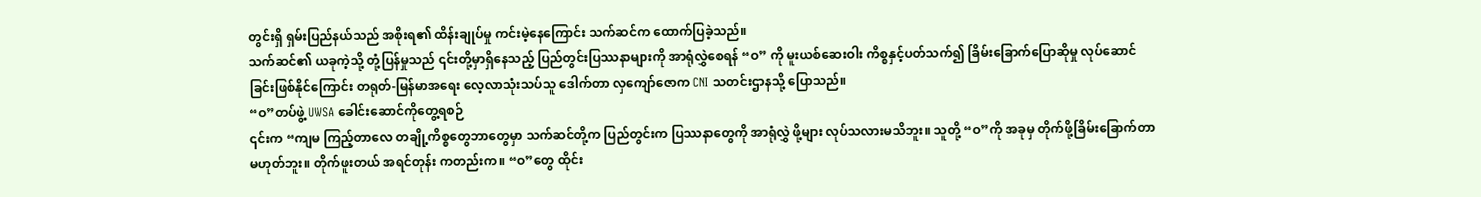တွင်းရှိ ရှမ်းပြည်နယ်သည် အစိုးရ၏ ထိန်းချုပ်မှု ကင်းမဲ့နေကြောင်း သက်ဆင်က ထောက်ပြခဲ့သည်။
သက်ဆင်၏ ယခုကဲ့သို့ တုံ့ပြန်မှုသည် ၎င်းတို့မှာရှိနေသည့် ပြည်တွင်းပြဿနာများကို အာရုံလွှဲစေရန် “ဝ” ကို မူးယစ်ဆေးဝါး ကိစ္စနှင့်ပတ်သက်၍ ခြိမ်းခြောက်ပြောဆိုမှု လုပ်ဆောင်ခြင်းဖြစ်နိုင်ကြောင်း တရုတ်-မြန်မာအရေး လေ့လာသုံးသပ်သူ ဒေါက်တာ လှကျော်ဇောက CNI သတင်းဌာနသို့ ပြောသည်။
“ဝ”တပ်ဖွဲ့ UWSA ခေါင်းဆောင်ကိုတွေ့ရစဉ်
၎င်းက “ကျမ ကြည့်တာလေ တချို့ကိစ္စတွေဘာတွေမှာ သက်ဆင်တို့က ပြည်တွင်းက ပြဿနာတွေကို အာရုံလွှဲ ဖို့များ လုပ်သလားမသိဘူး။ သူတို့ “ဝ”ကို အခုမှ တိုက်ဖို့ခြိမ်းခြောက်တာ မဟုတ်ဘူး။ တိုက်ဖူးတယ် အရင်တုန်း ကတည်းက။ “ဝ”တွေ ထိုင်း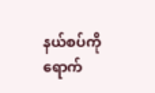နယ်စပ်ကို ရောက်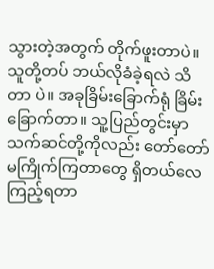သွားတဲ့အတွက် တိုက်ဖူးတာပဲ။ သူတို့တပ် ဘယ်လိုခံခဲ့ရလဲ သိတာ ပဲ။ အခုခြိမ်းခြောက်ရုံ ခြိမ်းခြောက်တာ။ သူ့ပြည်တွင်းမှာ သက်ဆင်တို့ကိုလည်း တော်တော် မကြိုက်ကြတာတွေ ရှိတယ်လေ ကြည့်ရတာ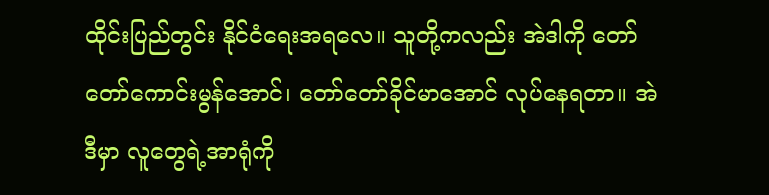ထိုင်းပြည်တွင်း နိုင်ငံရေးအရလေ။ သူတို့ကလည်း အဲဒါကို တော်တော်ကောင်းမွန်အောင်၊ တော်တော်ခိုင်မာအောင် လုပ်နေရတာ။ အဲဒီမှာ လူတွေရဲ့အာရုံကို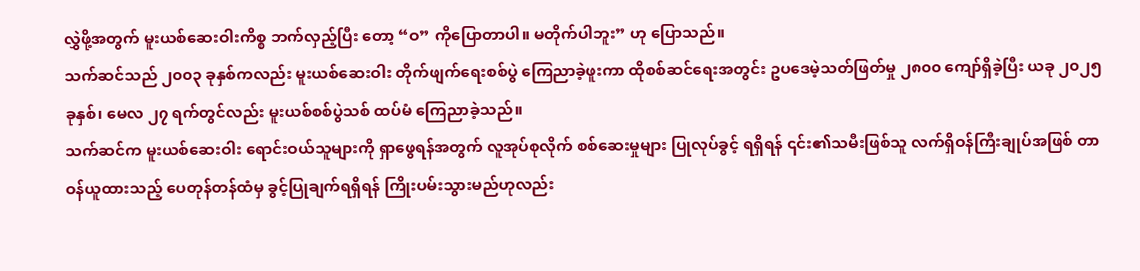လွှဲဖို့အတွက် မူးယစ်ဆေးဝါးကိစ္စ ဘက်လှည့်ပြီး တော့ “ဝ” ကိုပြောတာပါ။ မတိုက်ပါဘူး” ဟု ပြောသည်။
သက်ဆင်သည် ၂၀၀၃ ခုနှစ်ကလည်း မူးယစ်ဆေးဝါး တိုက်ဖျက်ရေးစစ်ပွဲ ကြေညာခဲ့ဖူးကာ ထိုစစ်ဆင်ရေးအတွင်း ဥပဒေမဲ့သတ်ဖြတ်မှု ၂၈၀၀ ကျော်ရှိခဲ့ပြီး ယခု ၂၀၂၅ ခုနှစ်၊ မေလ ၂၇ ရက်တွင်လည်း မူးယစ်စစ်ပွဲသစ် ထပ်မံ ကြေညာခဲ့သည်။
သက်ဆင်က မူးယစ်ဆေးဝါး ရောင်းဝယ်သူများကို ရှာဖွေရန်အတွက် လူအုပ်စုလိုက် စစ်ဆေးမှုများ ပြုလုပ်ခွင့် ရရှိရန် ၎င်း၏သမီးဖြစ်သူ လက်ရှိဝန်ကြီးချုပ်အဖြစ် တာဝန်ယူထားသည့် ပေတုန်တန်ထံမှ ခွင့်ပြုချက်ရရှိရန် ကြိုးပမ်းသွားမည်ဟုလည်း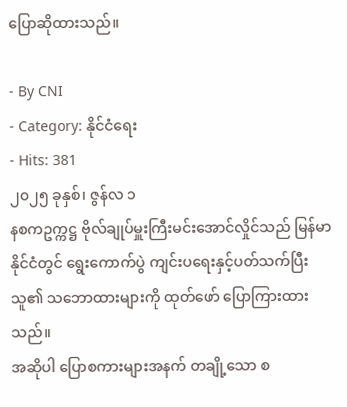ပြောဆိုထားသည်။

- By CNI
- Category: နိုင်ငံရေး
- Hits: 381
၂၀၂၅ ခုနှစ်၊ ဇွန်လ ၁
နစကဥက္ကဋ္ဌ ဗိုလ်ချုပ်မှူးကြီးမင်းအောင်လှိုင်သည် မြန်မာနိုင်ငံတွင် ရွေးကောက်ပွဲ ကျင်းပရေးနှင့်ပတ်သက်ပြီး သူ၏ သဘောထားများကို ထုတ်ဖော် ပြောကြားထားသည်။
အဆိုပါ ပြောစကားများအနက် တချို့သော စ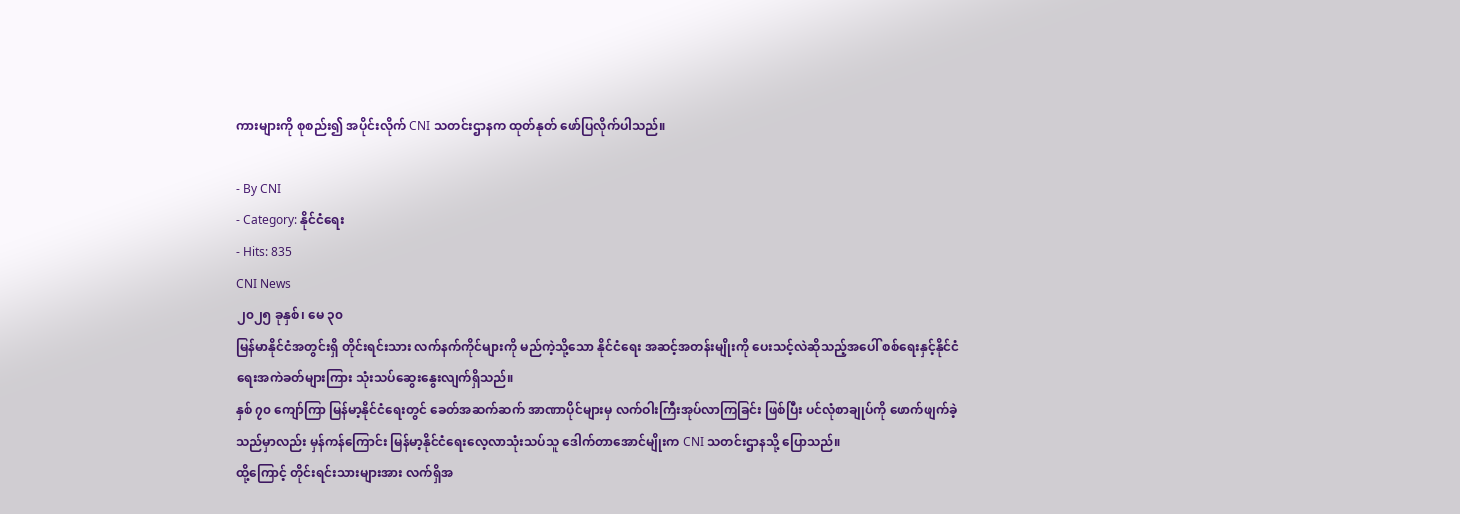ကားများကို စုစည်း၍ အပိုင်းလိုက် CNI သတင်းဌာနက ထုတ်နုတ် ဖော်ပြလိုက်ပါသည်။

- By CNI
- Category: နိုင်ငံရေး
- Hits: 835
CNI News
၂၀၂၅ ခုနှစ်၊ မေ ၃၀
မြန်မာနိုင်ငံအတွင်းရှိ တိုင်းရင်းသား လက်နက်ကိုင်များကို မည်ကဲ့သို့သော နိုင်ငံရေး အဆင့်အတန်းမျိုးကို ပေးသင့်လဲဆိုသည့်အပေါ် စစ်ရေးနှင့်နိုင်ငံရေးအကဲခတ်များကြား သုံးသပ်ဆွေးနွေးလျက်ရှိသည်။
နှစ် ၇၀ ကျော်ကြာ မြန်မာ့နိုင်ငံရေးတွင် ခေတ်အဆက်ဆက် အာဏာပိုင်များမှ လက်ဝါးကြီးအုပ်လာကြခြင်း ဖြစ်ပြီး ပင်လုံစာချုပ်ကို ဖောက်ဖျက်ခဲ့သည်မှာလည်း မှန်ကန်ကြောင်း မြန်မာ့နိုင်ငံရေးလေ့လာသုံးသပ်သူ ဒေါက်တာအောင်မျိုးက CNI သတင်းဌာနသို့ ပြောသည်။
ထို့ကြောင့် တိုင်းရင်းသားများအား လက်ရှိအ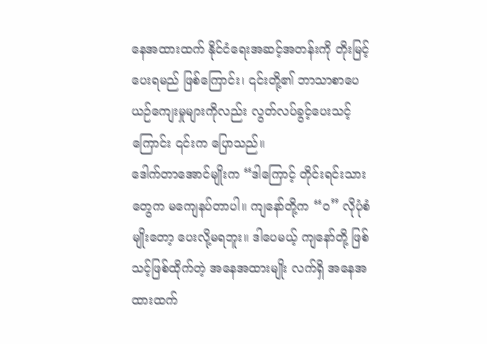နေအထားထက် နိုင်ငံရေးအဆင့်အတန်းကို တိုးမြင့်ပေးရမည် ဖြစ်ကြောင်း၊ ၎င်းတို့၏ ဘာသာစာပေ ယဉ်ကျေးမှုများကိုလည်း လွတ်လပ်ခွင့်ပေးသင့်ကြောင်း ၎င်းက ပြောသည်။
ဒေါက်တာအောင်မျိုးက “ဒါကြောင့် တိုင်းရင်းသားတွေက မကျေနပ်တာပါ။ ကျနော်တို့က “ဝ” လိုပုံစံမျိုးတော့ ပေးလို့မရဘူး။ ဒါပေမယ့် ကျနော်တို့ ဖြစ်သင့်ဖြစ်ထိုက်တဲ့ အနေအထားမျိုး လက်ရှိ အနေအထားထက်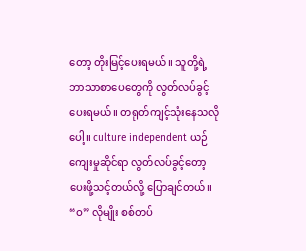တော့ တိုးမြင့်ပေးရမယ်။ သူတို့ရဲ့ ဘာသာစာပေတွေကို လွတ်လပ်ခွင့်ပေးရမယ်။ တရုတ်ကျင့်သုံးနေသလိုပေါ့။ culture independent ယဉ်ကျေးမှုဆိုင်ရာ လွတ်လပ်ခွင့်တော့ ပေးဖို့သင့်တယ်လို့ ပြောချင်တယ်။ “ဝ” လိုမျိုး စစ်တပ်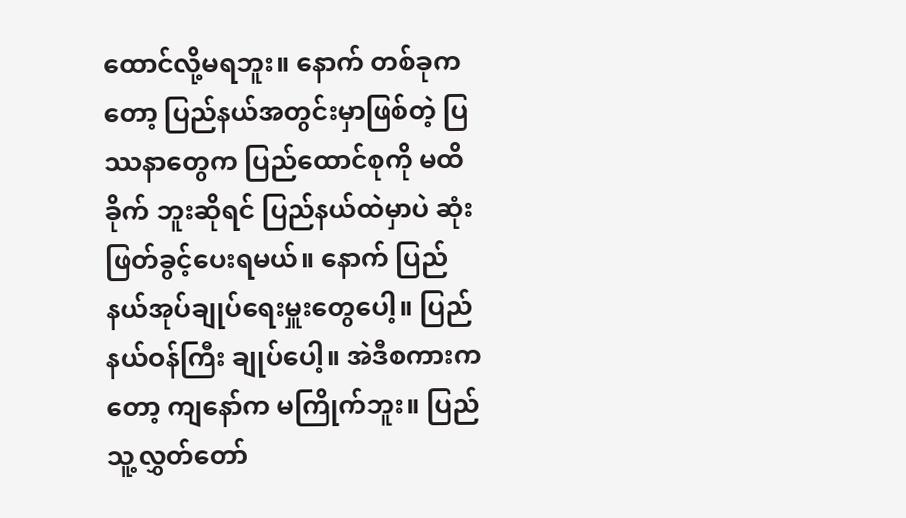ထောင်လို့မရဘူး။ နောက် တစ်ခုကတော့ ပြည်နယ်အတွင်းမှာဖြစ်တဲ့ ပြဿနာတွေက ပြည်ထောင်စုကို မထိခိုက် ဘူးဆိုရင် ပြည်နယ်ထဲမှာပဲ ဆုံးဖြတ်ခွင့်ပေးရမယ်။ နောက် ပြည်နယ်အုပ်ချုပ်ရေးမှူးတွေပေါ့။ ပြည်နယ်ဝန်ကြီး ချုပ်ပေါ့။ အဲဒီစကားကတော့ ကျနော်က မကြိုက်ဘူး။ ပြည်သူ့လွှတ်တော်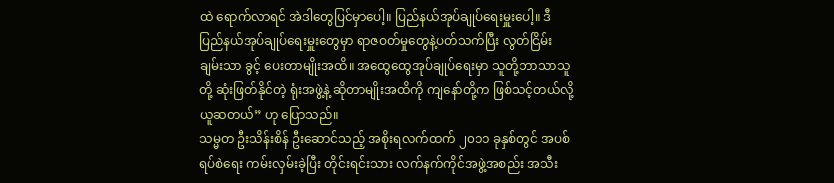ထဲ ရောက်လာရင် အဲဒါတွေပြင်မှာပေါ့။ ပြည်နယ်အုပ်ချုပ်ရေးမှူးပေါ့။ ဒီပြည်နယ်အုပ်ချုပ်ရေးမှူးတွေမှာ ရာဇဝတ်မှုတွေနဲ့ပတ်သက်ပြီး လွတ်ငြိမ်းချမ်းသာ ခွင့် ပေးတာမျိုးအထိ။ အထွေထွေအုပ်ချုပ်ရေးမှာ သူတို့ဘာသာသူတို့ ဆုံးဖြတ်နိုင်တဲ့ ရုံးအဖွဲ့နဲ့ ဆိုတာမျိုးအထိကို ကျနော်တို့က ဖြစ်သင့်တယ်လို့ ယူဆတယ်” ဟု ပြောသည်။
သမ္မတ ဦးသိန်းစိန် ဦးဆောင်သည့် အစိုးရလက်ထက် ၂၀၁၁ ခုနှစ်တွင် အပစ်ရပ်စဲရေး ကမ်းလှမ်းခဲ့ပြီး တိုင်းရင်းသား လက်နက်ကိုင်အဖွဲ့အစည်း အသီး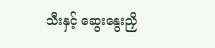သီးနှင့် ဆွေးနွေးညှိ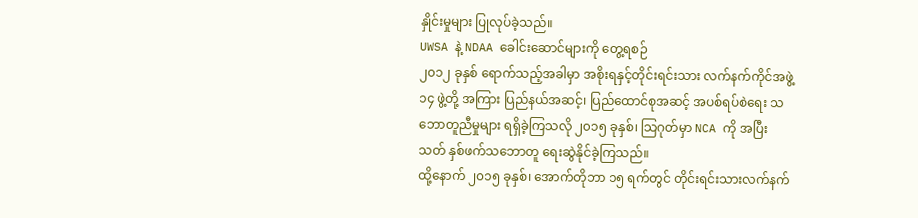နှိုင်းမှုများ ပြုလုပ်ခဲ့သည်။
UWSA နဲ့ NDAA ခေါင်းဆောင်များကို တွေ့ရစဉ်
၂၀၁၂ ခုနှစ် ရောက်သည့်အခါမှာ အစိုးရနှင့်တိုင်းရင်းသား လက်နက်ကိုင်အဖွဲ့ ၁၄ ဖွဲ့တို့ အကြား ပြည်နယ်အဆင့်၊ ပြည်ထောင်စုအဆင့် အပစ်ရပ်စဲရေး သဘောတူညီမှုများ ရရှိခဲ့ကြသလို ၂၀၁၅ ခုနှစ်၊ သြဂုတ်မှာ NCA ကို အပြီးသတ် နှစ်ဖက်သဘောတူ ရေးဆွဲနိုင်ခဲ့ကြသည်။
ထို့နောက် ၂၀၁၅ ခုနှစ်၊ အောက်တိုဘာ ၁၅ ရက်တွင် တိုင်းရင်းသားလက်နက်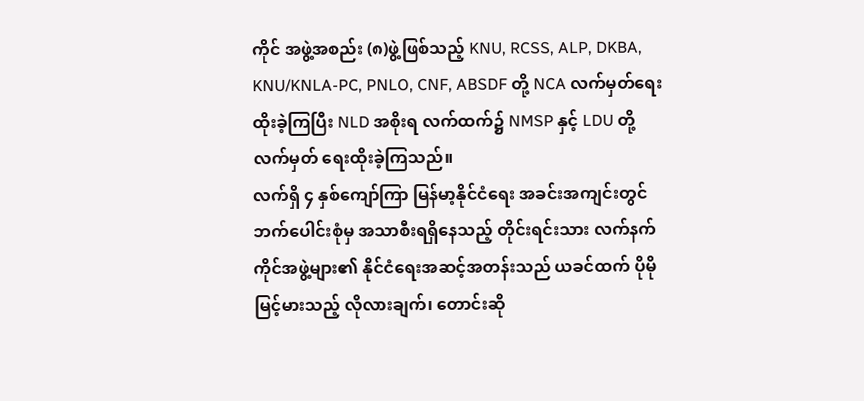ကိုင် အဖွဲ့အစည်း (၈)ဖွဲ့ဖြစ်သည့် KNU, RCSS, ALP, DKBA, KNU/KNLA-PC, PNLO, CNF, ABSDF တို့ NCA လက်မှတ်ရေးထိုးခဲ့ကြပြီး NLD အစိုးရ လက်ထက်၌ NMSP နှင့် LDU တို့ လက်မှတ် ရေးထိုးခဲ့ကြသည်။
လက်ရှိ ၄ နှစ်ကျော်ကြာ မြန်မာ့နိုင်ငံရေး အခင်းအကျင်းတွင် ဘက်ပေါင်းစုံမှ အသာစီးရရှိနေသည့် တိုင်းရင်းသား လက်နက်ကိုင်အဖွဲ့များ၏ နိုင်ငံရေးအဆင့်အတန်းသည် ယခင်ထက် ပိုမိုမြင့်မားသည့် လိုလားချက်၊ တောင်းဆို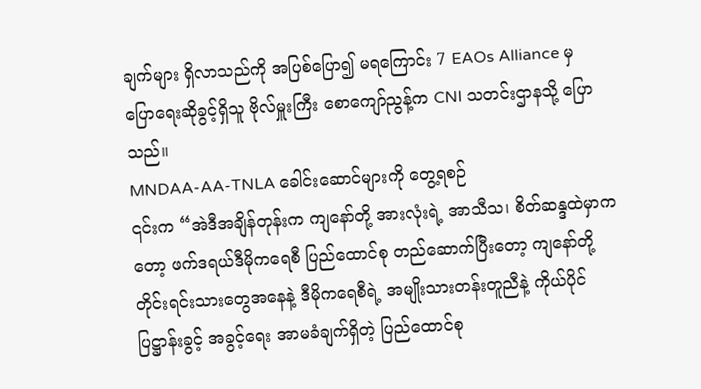ချက်များ ရှိလာသည်ကို အပြစ်ပြော၍ မရကြောင်း 7 EAOs Alliance မှ ပြောရေးဆိုခွင့်ရှိသူ ဗိုလ်မှူးကြီး စောကျော်ညွန့်က CNI သတင်းဌာနသို့ ပြောသည်။
MNDAA-AA-TNLA ခေါင်းဆောင်များကို တွေ့ရစဉ်
၎င်းက “အဲဒီအချိန်တုန်းက ကျနော်တို့ အားလုံးရဲ့ အာသီသ၊ စိတ်ဆန္ဒထဲမှာကတော့ ဖက်ဒရယ်ဒီမိုကရေစီ ပြည်ထောင်စု တည်ဆောက်ပြီးတော့ ကျနော်တို့ တိုင်းရင်းသားတွေအနေနဲ့ ဒီမိုကရေစီရဲ့ အမျိုးသားတန်းတူညီနဲ့ ကိုယ်ပိုင်ပြဋ္ဌာန်းခွင့် အခွင့်ရေး အာမခံချက်ရှိတဲ့ ပြည်ထောင်စု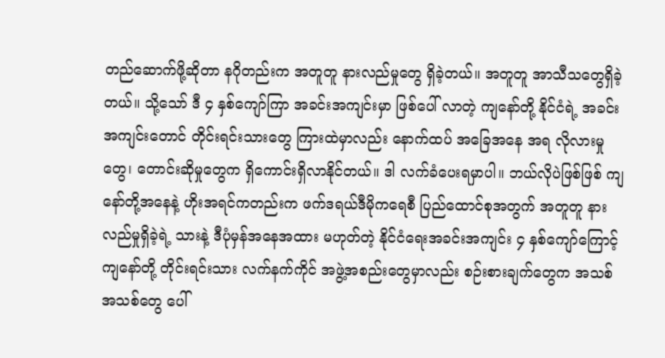တည်ဆောက်ဖို့ဆိုတာ နဂိုတည်းက အတူတူ နားလည်မှုတွေ ရှိခဲ့တယ်။ အတူတူ အာသီသတွေရှိခဲ့တယ်။ သို့သော် ဒီ ၄ နှစ်ကျော်ကြာ အခင်းအကျင်းမှာ ဖြစ်ပေါ် လာတဲ့ ကျနော်တို့ နိုင်ငံရဲ့ အခင်းအကျင်းတောင် တိုင်းရင်းသားတွေ ကြားထဲမှာလည်း နောက်ထပ် အခြေအနေ အရ လိုလားမှုတွေ၊ တောင်းဆိုမှုတွေက ရှိကောင်းရှိလာနိုင်တယ်။ ဒါ လက်ခံပေးရမှာပါ။ ဘယ်လိုပဲဖြစ်ဖြစ် ကျနော်တို့အနေနဲ့ ဟိုးအရင်ကတည်းက ဖက်ဒရယ်ဒီမိုကရေစီ ပြည်ထောင်စုအတွက် အတူတူ နားလည်မှုရှိခဲ့ရဲ့ သားနဲ့ ဒီပုံမှန်အနေအထား မဟုတ်တဲ့ နိုင်ငံရေးအခင်းအကျင်း ၄ နှစ်ကျော်ကြောင့် ကျနော်တို့ တိုင်းရင်းသား လက်နက်ကိုင် အဖွဲ့အစည်းတွေမှာလည်း စဉ်းစားချက်တွေက အသစ်အသစ်တွေ ပေါ်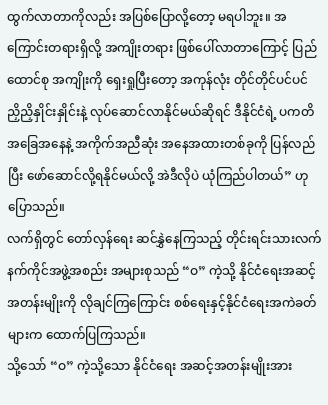ထွက်လာတာကိုလည်း အပြစ်ပြောလို့တော့ မရပါဘူး။ အကြောင်းတရားရှိလို့ အကျိုးတရား ဖြစ်ပေါ်လာတာကြောင့် ပြည်ထောင်စု အကျိုးကို ရှေးရှုပြီးတော့ အကုန်လုံး တိုင်တိုင်ပင်ပင် ညှိညှိနှိုင်းနှိုင်းနဲ့ လုပ်ဆောင်လာနိုင်မယ်ဆိုရင် ဒီနိုင်ငံရဲ့ ပကတိ အခြေအနေနဲ့ အကိုက်အညီဆုံး အနေအထားတစ်ခုကို ပြန်လည်ပြီး ဖော်ဆောင်လို့ရနိုင်မယ်လို့ အဲဒီလိုပဲ ယုံကြည်ပါတယ်” ဟု ပြောသည်။
လက်ရှိတွင် တော်လှန်ရေး ဆင်နွှဲနေကြသည့် တိုင်းရင်းသားလက်နက်ကိုင်အဖွဲ့အစည်း အများစုသည် “ဝ” ကဲ့သို့ နိုင်ငံရေးအဆင့်အတန်းမျိုးကို လိုချင်ကြကြောင်း စစ်ရေးနှင့်နိုင်ငံရေးအကဲခတ်များက ထောက်ပြကြသည်။
သို့သော် “ဝ” ကဲ့သို့သော နိုင်ငံရေး အဆင့်အတန်းမျိုးအား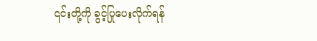၎င်းတို့ကို ခွင့်ပြုပေးလိုက်ရန်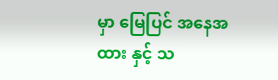မှာ မြေပြင် အနေအထား နှင့် သ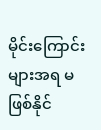မိုင်းကြောင်းများအရ မဖြစ်နိုင်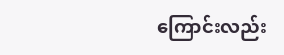ကြောင်းလည်း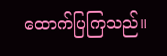ထောက်ပြကြသည်။